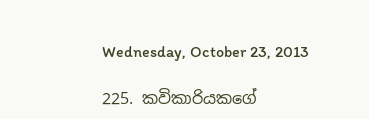Wednesday, October 23, 2013

225. කවිකාරියකගේ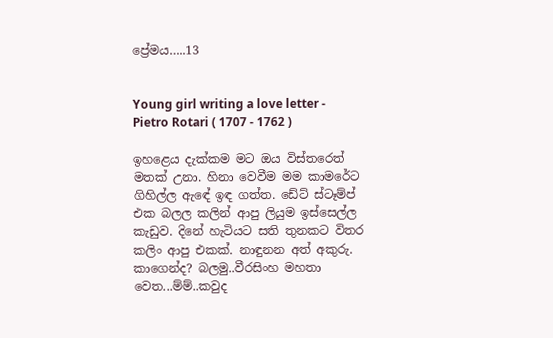ප්‍රේමය…..13


Young girl writing a love letter - Pietro Rotari ( 1707 - 1762 )

ඉහළෙය දැක්කම මට ඔය විස්තරෙත් මතක් උනා. හිනා වෙවීම මම කාමරේට ගිහිල්ල ඇඳේ ඉඳ ගත්ත. ඩේට් ස්ටෑම්ප් එක බලල කලින් ආපු ලියුම ඉස්සෙල්ල කැඩුව. දිනේ හැටියට සති තුනකට විතර කලිං ආපු එකක්. නාඳුනන අත් අකුරු. කාගෙන්ද? බලමු..වීරසිංහ මහතා වෙත...ම්ම්..කවුද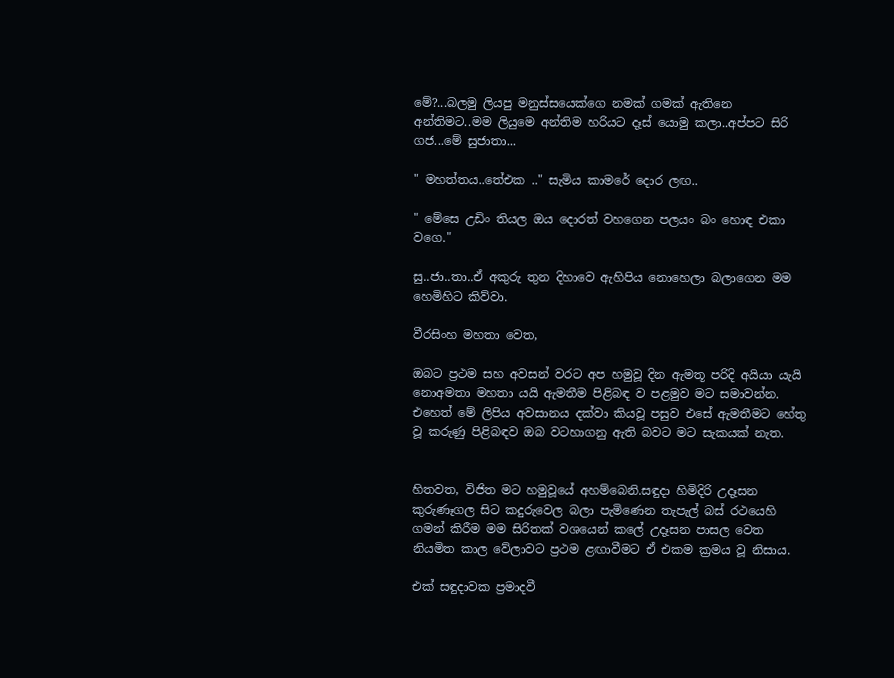මේ?...බලමු ලියපු මනුස්සයෙක්ගෙ නමක් ගමක් ඇතිනෙ අන්තිමට..මම ලියුමෙ අන්තිම හරියට දෑස් යොමු කලා..අප්පට සිරි ගජ...මේ සුජාතා...

" මහත්තය..තේඑක .." සැමිය කාමරේ දොර ලඟ..

" මේසෙ උඩිං තියල ඔය දොරත් වහගෙන පලයං බං හොඳ එකා වගෙ."

සු..ජා..තා..ඒ අකුරු තුන දිහාවෙ ඇහිපිය නොහෙලා බලාගෙන මම හෙමිහිට කිව්වා.

වීරසිංහ මහතා වෙත,

ඔබට ප්‍රථම සහ අවසන් වරට අප හමුවූ දින ඇමතූ පරිදි අයියා යැයි නොඅමතා මහතා යයි ඇමතීම පිළිබඳ ව පළමුව මට සමාවන්න. එහෙත් මේ ලිපිය අවසානය දක්වා කියවූ පසුව එසේ ඇමතීමට හේතු වූ කරුණු පිළිබඳව ඔබ වටහාගනු ඇති බවට මට සැකයක් නැත.


හිතවත, විජිත මට හමුවූයේ අහම්බෙනි.සඳුදා හිමිදිරි උදෑසන කුරුණෑගල සිට කදුරුවෙල බලා පැමිණෙන තැපැල් බස් රථයෙහි ගමන් කිරීම මම සිරිතක් වශයෙන් කලේ උදෑසන පාසල වෙත නියමිත කාල වේලාවට ප්‍රථම ළඟාවීමට ඒ එකම ක්‍රමය වූ නිසාය.

එක් සඳුදාවක ප්‍රමාදවී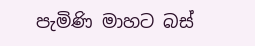පැමිණි මාහට බස්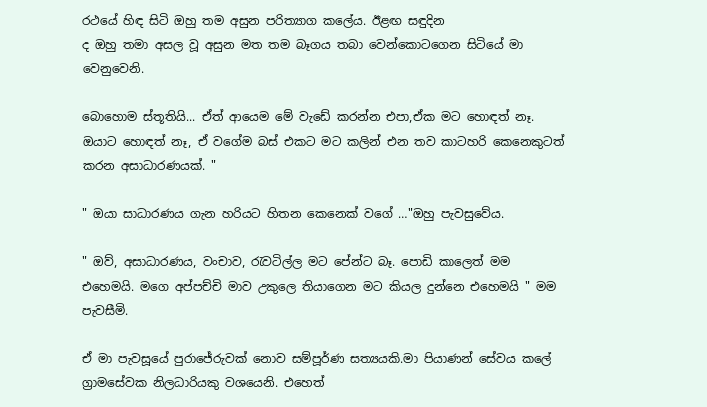රථයේ හිඳ සිටි ඔහු තම අසුන පරිත්‍යාග කලේය. ඊළඟ සඳුදින
ද ඔහු තමා අසල වූ අසුන මත තම බෑගය තබා වෙන්කොටගෙන සිටියේ මා වෙනුවෙනි.

බොහොම ස්තූතියි... ඒත් ආයෙම මේ වැඩේ කරන්න එපා,ඒක මට හොඳත් නෑ. ඔයාට හොඳත් නෑ, ඒ වගේම බස් එකට මට කලින් එන තව කාටහරි කෙනෙකුටත් කරන අසාධාරණයක්. "

" ඔයා සාධාරණය ගැන හරියට හිතන කෙනෙක් වගේ …"ඔහු පැවසුවේය.

" ඔව්, අසාධාරණය, වංචාව, රැවටිල්ල මට පේන්ට බෑ. පොඩි කාලෙත් මම එහෙමයි. මගෙ අප්පච්චි මාව උකුලෙ තියාගෙන මට කියල දුන්නෙ එහෙමයි " මම පැවසීමි.

ඒ මා පැවසූයේ පුරාජේරුවක් නොව සම්පූර්ණ සත්‍යයකි.මා පියාණන් සේවය කලේ ග්‍රාමසේවක නිලධාරියකු වශයෙනි. එහෙත්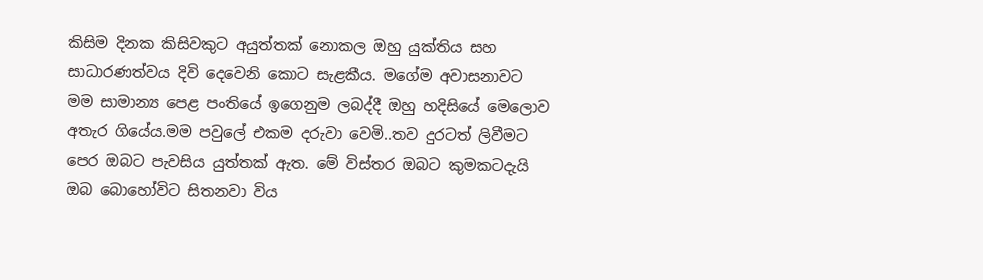කිසිම දිනක කිසිවකුට අයුත්තක් නොකල ඔහු යුක්තිය සහ සාධාරණත්වය දිවි දෙවෙනි කොට සැළකීය. මගේම අවාසනාවට මම සාමාන්‍ය පෙළ පංතියේ ඉගෙනුම ලබද්දී ඔහු හදිසියේ මෙලොව අතැර ගියේය.මම පවුලේ එකම දරුවා වෙමි..තව දුරටත් ලිවීමට පෙර ඔබට පැවසිය යුත්තක් ඇත. මේ විස්තර ඔබට කුමකටදැයි ඔබ බොහෝවිට සිතනවා විය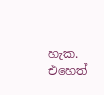හැක. එහෙත්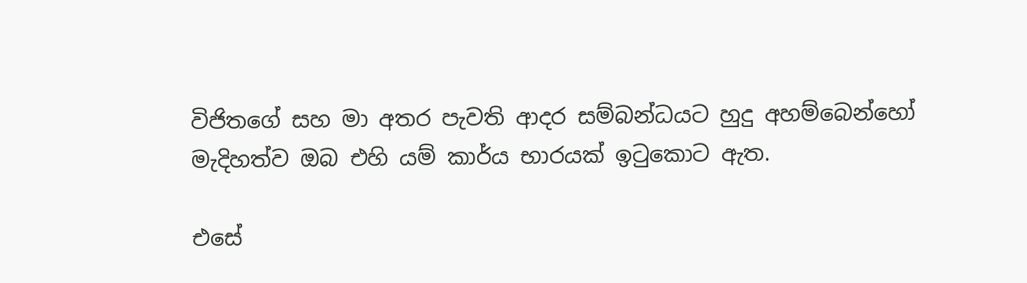විජිතගේ සහ මා අතර පැවති ආදර සම්බන්ධයට හුදු අහම්බෙන්හෝ මැදිහත්ව ඔබ එහි යම් කාර්ය භාරයක් ඉටුකොට ඇත.

එසේ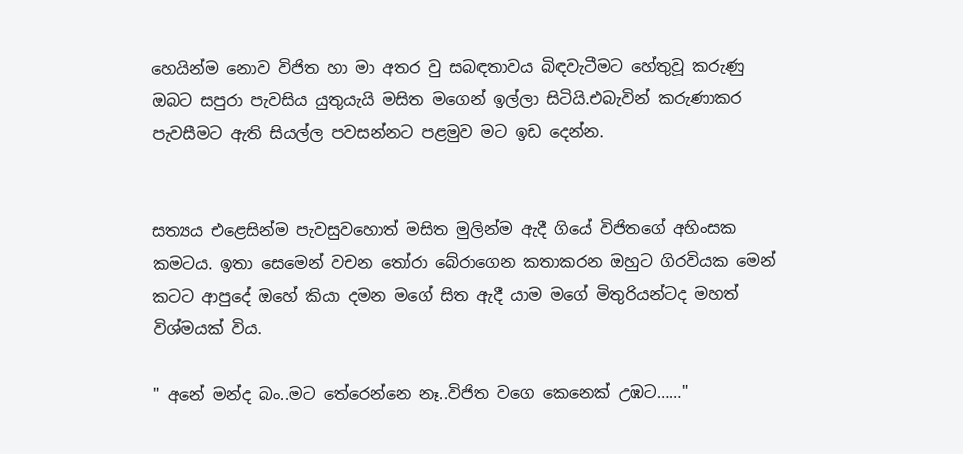හෙයින්ම නොව විජිත හා මා අතර වු සබඳතාවය බිඳවැටීමට හේතුවූ කරුණු ඔබට සපුරා පැවසිය යුතුයැයි මසිත මගෙන් ඉල්ලා සිටියි.එබැවින් කරුණාකර පැවසීමට ඇති සියල්ල පවසන්නට පළමුව මට ඉඩ දෙන්න.


සත්‍යය එළෙසින්ම පැවසුවහොත් මසිත මුලින්ම ඇදී ගියේ විජිතගේ අහිංසක කමටය. ඉතා සෙමෙන් වචන තෝරා බේරාගෙන කතාකරන ඔහුට ගිරවියක මෙන් කටට ආපුදේ ඔහේ කියා දමන මගේ සිත ඇදී යාම මගේ මිතුරියන්ටද මහත් විශ්මයක් විය.

" අනේ මන්ද බං..මට තේරෙන්නෙ නෑ..විජිත වගෙ කෙනෙක් උඹට……"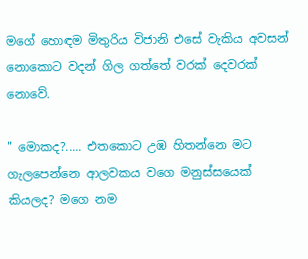මගේ හොඳම මිතුරිය විජානි එසේ වැකිය අවසන් නොකොට වදන් ගිල ගත්තේ වරක් දෙවරක් නොවේ.

" මොකද?..... එතකොට උඹ හිතන්නෙ මට ගැලපෙන්නෙ ආලවකය වගෙ මනුස්සයෙක් කියලද? මගෙ නම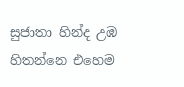සුජාතා හින්ද උඹ හිතන්නෙ එහෙම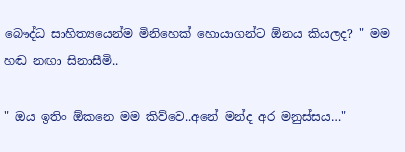බෞද්ධ සාහිත්‍යයෙන්ම මිනිහෙක් හොයාගන්ට ඕනය කියලද? " මම හඬ නඟා සිනාසීමි..

" ඔය ඉතිං ඕකනෙ මම කිව්වෙ..අනේ මන්ද අර මනුස්සය…"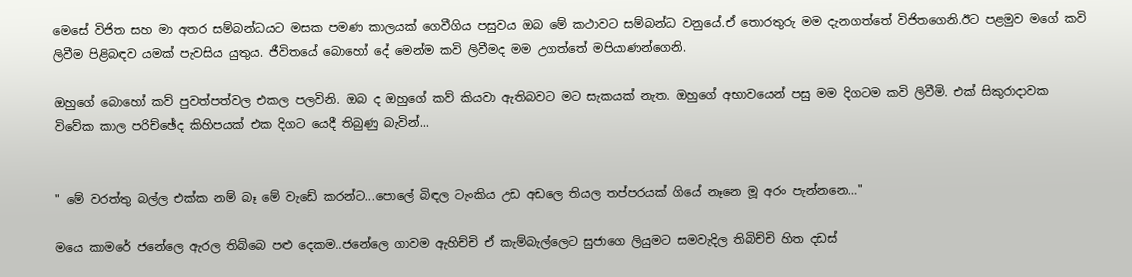මෙසේ විජිත සහ මා අතර සම්බන්ධයට මසක පමණ කාලයක් ගෙවීගිය පසුවය ඔබ මේ කථාවට සම්බන්ධ වනුයේ.ඒ තොරතුරු මම දැනගත්තේ විජිතගෙනි.ඊට පළමුව මගේ කවි ලිවීම පිළිබඳව යමක් පැවසිය යුතුය. ජීවිතයේ බොහෝ දේ මෙන්ම කවි ලිවීමද මම උගත්තේ මපියාණන්ගෙනි.

ඔහුගේ බොහෝ කව් පුවත්පත්වල එකල පලවිනි. ඔබ ද ඔහුගේ කව් කියවා ඇතිබවට මට සැකයක් නැත. ඔහුගේ අභාවයෙන් පසු මම දිගටම කවි ලිවීමි. එක් සිකුරාදාවක විවේක කාල පරිච්ඡේද කිහිපයක් එක දිගට යෙදී තිබුණු බැවින්...


" මේ වරත්තු බල්ල එක්ක නම් බෑ මේ වැඩේ කරන්ට...පොලේ බිඳල ටැංකිය උඩ අඩලෙ තියල තප්පරයක් ගියේ නෑනෙ මූ අරං පැන්නනෙ…"

මයෙ කාමරේ ජනේලෙ ඇරල තිබ්බෙ පළු දෙකම..ජනේලෙ ගාවම ඇහිච්චි ඒ කැම්බැල්ලෙට සුජාගෙ ලියුමට සමවැදිල තිබිච්චි හිත දඩස්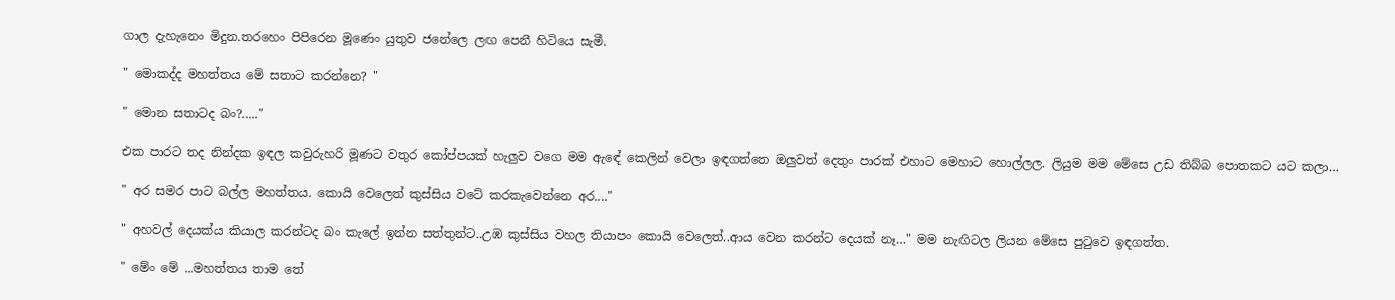ගාල දැහැනෙං මිදුන.තරහෙං පිපිරෙන මූණෙං යුතුව ජනේලෙ ලඟ පෙනී හිටියෙ සැමී.

" මොකද්ද මහත්තය මේ සතාට කරන්නෙ? "

" මොන සතාටද බං?....."

එක පාරට තද නින්දක ඉඳල කවුරුහරි මූණට වතුර කෝප්පයක් හැලුව වගෙ මම ඇඳේ කෙලින් වෙලා ඉඳගත්තෙ ඔලුවත් දෙතුං පාරක් එහාට මෙහාට හොල්ලල. ලියුම මම මේසෙ උඩ තිබ්බ පොතකට යට කලා…

" අර සමර පාට බල්ල මහත්තය. කොයි වෙලෙත් කුස්සිය වටේ කරකැවෙන්නෙ අර...."

" අහවල් දෙයක්ය කියාල කරන්ටද බං කැලේ ඉන්න සත්තුන්ට..උඹ කුස්සිය වහල තියාපං කොයි වෙලෙත්..ආය වෙන කරන්ට දෙයක් නෑ…" මම නැඟිටල ලියන මේසෙ පුටුවෙ ඉඳගත්ත.

" මේං මේ ...මහත්තය තාම තේ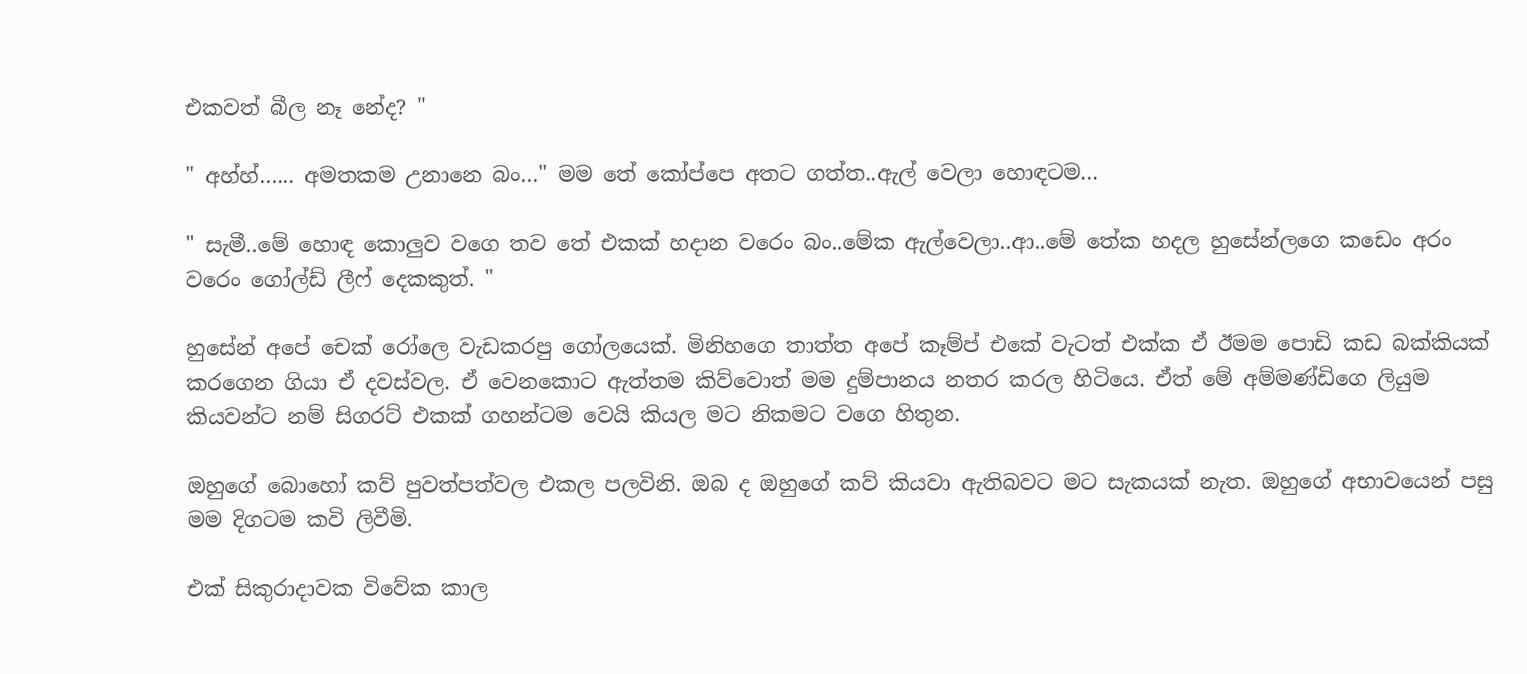එකවත් බීල නෑ නේද? "

" අහ්හ්…... අමතකම උනානෙ බං…" මම තේ කෝප්පෙ අතට ගත්ත..ඇල් වෙලා හොඳටම...

" සැමී..මේ හොඳ කොලුව වගෙ තව තේ එකක් හදාන වරෙං බං..මේක ඇල්වෙලා..ආ..මේ තේක හදල හුසේන්ලගෙ කඩෙං අරං වරෙං ගෝල්ඩ් ලීෆ් දෙකකුත්. "

හුසේන් අපේ චෙක් රෝලෙ වැඩකරපු ගෝලයෙක්. මිනිහගෙ තාත්ත අපේ කෑම්ප් එකේ වැටත් එක්ක ඒ ඊමම පොඩි කඩ බක්කියක් කරගෙන ගියා ඒ දවස්වල. ඒ වෙනකොට ඇත්තම කිව්වොත් මම දුම්පානය නතර කරල හිටියෙ. ඒත් මේ අම්මණ්ඩිගෙ ලියුම කියවන්ට නම් සිගරට් එකක් ගහන්ටම වෙයි කියල මට නිකමට වගෙ හිතුන.

ඔහුගේ බොහෝ කව් පුවත්පත්වල එකල පලවිනි. ඔබ ද ඔහුගේ කව් කියවා ඇතිබවට මට සැකයක් නැත. ඔහුගේ අභාවයෙන් පසු මම දිගටම කවි ලිවීමි.

එක් සිකුරාදාවක විවේක කාල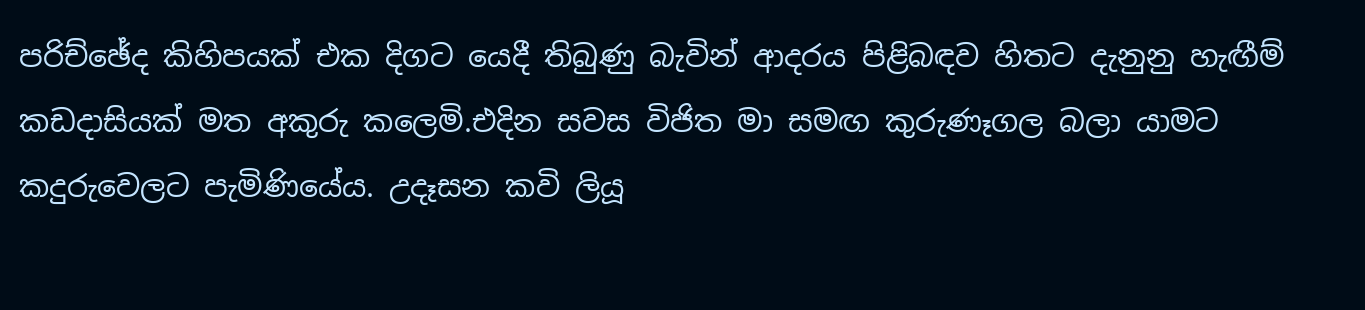පරිච්ඡේද කිහිපයක් එක දිගට යෙදී තිබුණු බැවින් ආදරය පිළිබඳව හිතට දැනුනු හැඟීම් කඩදාසියක් මත අකුරු කලෙමි.එදින සවස විජිත මා සමඟ කුරුණෑගල බලා යාමට කදුරුවෙලට පැමිණියේය. උදෑසන කවි ලියූ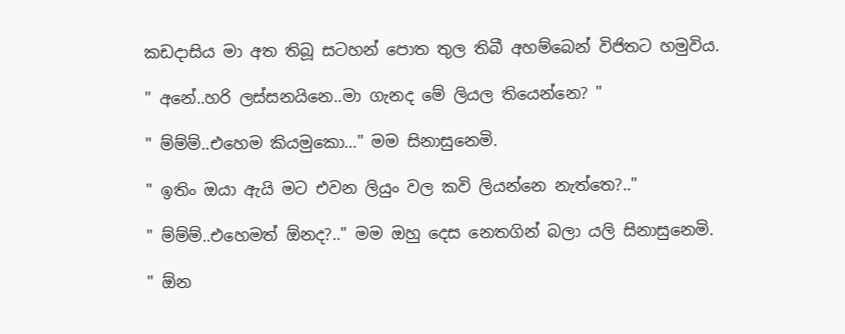කඩදාසිය මා අත තිබූ සටහන් පොත තුල තිබී අහම්බෙන් විජිතට හමුවිය.

" අනේ..හරි ලස්සනයිනෙ..මා ගැනද මේ ලියල තියෙන්නෙ? "

" ම්ම්ම්..එහෙම කියමුකො…" මම සිනාසුනෙමි.

" ඉතිං ඔයා ඇයි මට එවන ලියුං වල කවි ලියන්නෙ නැත්තෙ?.."

" ම්ම්ම්..එහෙමත් ඕනද?.." මම ඔහු දෙස නෙතගින් බලා යලි සිනාසුනෙමි.

" ඕන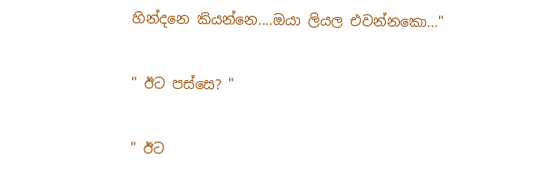හින්දනෙ කියන්නෙ....ඔයා ලියල එවන්නකො…"

" ඊට පස්සෙ? "

" ඊට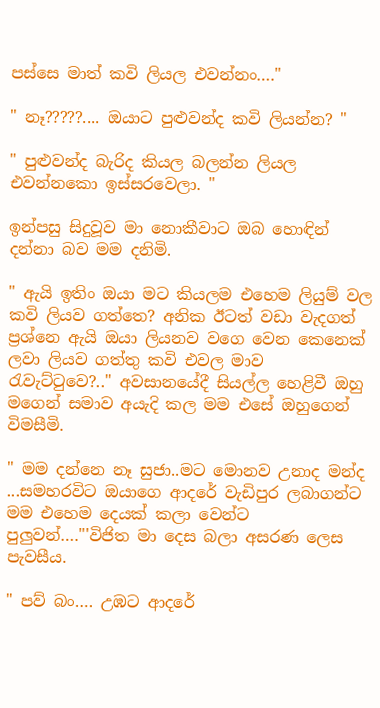පස්සෙ මාත් කවි ලියල එවන්නං…."

" නෑ?????.... ඔයාට පුළුවන්ද කවි ලියන්න? "

" පුළුවන්ද බැරිද කියල බලන්න ලියල එවන්නකො ඉස්සරවෙලා. "

ඉන්පසු සිදුවූව මා නොකීවාට ඔබ හොඳින් දන්නා බව මම දනිමි.

" ඇයි ඉතිං ඔයා මට කියලම එහෙම ලියුම් වල කවි ලියව ගත්තෙ? අනික ඊටත් වඩා වැදගත් ප්‍රශ්නෙ ඇයි ඔයා ලියනව වගෙ වෙන කෙනෙක් ලවා ලියව ගත්තු කවි එවල මාව රැවැට්ටුවෙ?.." අවසානයේදී සියල්ල හෙළිවී ඔහු මගෙන් සමාව අයැදි කල මම එසේ ඔහුගෙන් විමසීමි.

" මම දන්නෙ නෑ සුජා..මට මොනව උනාද මන්ද ...සමහරවිට ඔයාගෙ ආදරේ වැඩිපුර ලබාගන්ට මම එහෙම දෙයක් කලා වෙන්ට පුලුවන්…."'විජිත මා දෙස බලා අසරණ ලෙස පැවසීය.

" පව් බං…. උඹට ආදරේ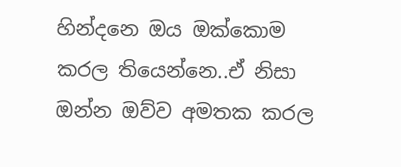හින්දනෙ ඔය ඔක්කොම කරල තියෙන්නෙ..ඒ නිසා ඔන්න ඔව්ව අමතක කරල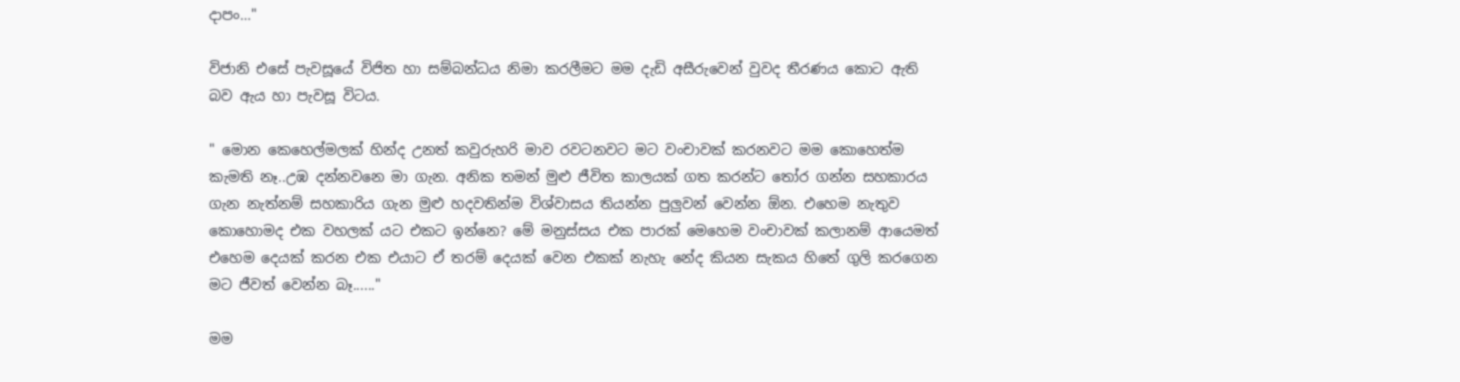දාපං…"

විජානි එසේ පැවසූයේ විජිත හා සම්බන්ධය නිමා කරලීමට මම දැඩි අසීරුවෙන් වුවද තීරණය කොට ඇති බව ඇය හා පැවසූ විටය.

" මොන කෙහෙල්මලක් හින්ද උනත් කවුරුහරි මාව රවටනවට මට වංචාවක් කරනවට මම කොහෙත්ම කැමති නෑ..උඹ දන්නවනෙ මා ගැන. අනික තමන් මුළු ජීවිත කාලයක් ගත කරන්ට තෝර ගන්න සහකාරය ගැන නැත්නම් සහකාරිය ගැන මුළු හදවතින්ම විශ්වාසය තියන්න පුලුවන් වෙන්න ඕන. එහෙම නැතුව කොහොමද එක වහලක් යට එකට ඉන්නෙ? මේ මනුස්සය එක පාරක් මෙහෙම වංචාවක් කලානම් ආයෙමත් එහෙම දෙයක් කරන එක එයාට ඒ තරම් දෙයක් වෙන එකක් නැහැ නේද කියන සැකය හිතේ ගුලි කරගෙන මට ජීවත් වෙන්න බෑ......"

මම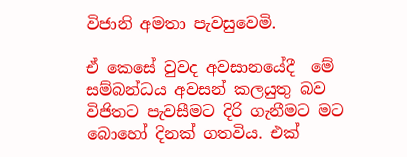විජානි අමතා පැවසුවෙමි.

ඒ කෙසේ වුවද අවසානයේදී  මේ සම්බන්ධය අවසන් කලයුතු බව විජිතට පැවසීමට දිරි ගැනීමට මට බොහෝ දිනක් ගතවිය. එක්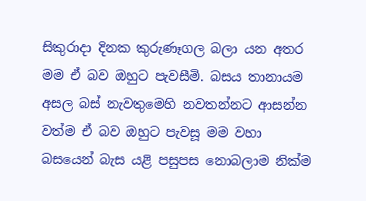සිකුරාදා දිනක කුරුණෑගල බලා යන අතර මම ඒ බව ඔහුට පැවසීමි. බසය තානායම අසල බස් නැවතුමෙහි නවතන්නට ආසන්න වත්ම ඒ බව ඔහුට පැවසූ මම වහා බසයෙන් බැස යළි පසුපස නොබලාම නික්ම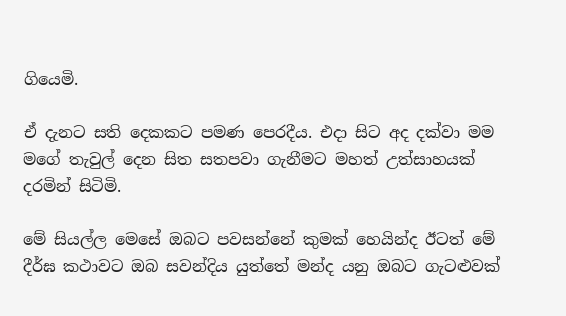ගියෙමි.

ඒ දැනට සති දෙකකට පමණ පෙරදීය. එදා සිට අද දක්වා මම මගේ තැවුල් දෙන සිත සතපවා ගැනීමට මහත් උත්සාහයක් දරමින් සිටිමි.

මේ සියල්ල මෙසේ ඔබට පවසන්නේ කුමක් හෙයින්ද ඊටත් මේ දීර්ඝ කථාවට ඔබ සවන්දිය යුත්තේ මන්ද යනු ඔබට ගැටළුවක්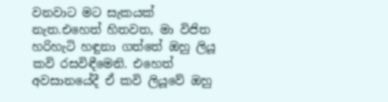වනවාට මට සැකයක් නැත.එහෙත් හිතවත, මා විජිත හරිහැටි හඳුනා ගත්තේ ඔහු ලියූ කවි රසවිඳීමෙනි. එහෙත් අවසානයේදී ඒ කවි ලියූවේ ඔහු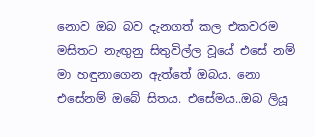නොව ඔබ බව දැනගත් කල එකවරම මසිතට නැඟුනු සිතුවිල්ල වූයේ එසේ නම් මා හඳුනාගෙන ඇත්තේ ඔබය. නො එසේනම් ඔබේ සිතය. එසේමය..ඔබ ලියූ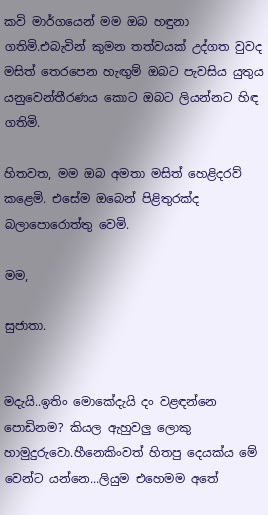කවි මාර්ගයෙන් මම ඔබ හඳුනා ගතිමි.එබැවින් කුමන තත්වයක් උද්ගත වුවද මසිත් තෙරපෙන හැඟුම් ඔබට පැවසිය යුතුය යනුවෙන්තීරණය කොට ඔබට ලියන්නට හිඳ ගතිමි.

හිතවත, මම ඔබ අමතා මසිත් හෙළිදරව් කළෙමි. එසේම ඔබෙන් පිළිතුරක්ද බලාපොරොත්තු වෙමි.

මම,

සුජාතා.


මදැයි..ඉතිං මොකේදැයි දං වළඳන්නෙ පොඩිනම? කියල ඇහුවලු ලොකු හාමුදුරුවො.හීනෙකිංවත් හිතපු දෙයක්ය මේ වෙන්ට යන්නෙ...ලියුම එහෙමම අතේ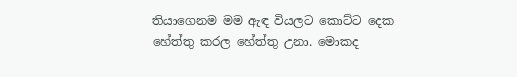තියාගෙනම මම ඇඳ වියලට කොට්ට දෙක හේත්තු කරල හේත්තු උනා. මොකද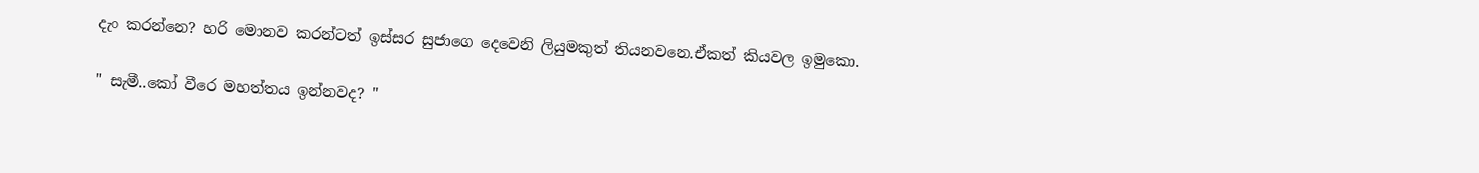දැං කරන්නෙ? හරි මොනව කරන්ටත් ඉස්සර සුජාගෙ දෙවෙනි ලියුමකුත් තියනවනෙ.ඒකත් කියවල ඉමුකො.

" සැමී..කෝ වීරෙ මහත්තය ඉන්නවද? "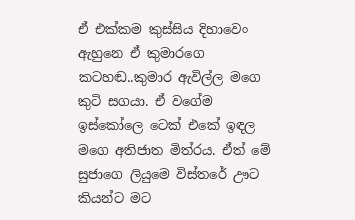ඒ එක්කම කුස්සිය දිහාවෙං ඇහුනෙ ඒ කුමාරගෙ කටහඬ..කුමාර ඇවිල්ල මගෙ කුටි සගයා. ඒ වගේම ඉස්කෝලෙ ටෙක් එකේ ඉඳල මගෙ අතිජාත මිත්රය. ඒත් මේ සුජාගෙ ලියුමෙ විස්තරේ ඌට කියන්ට මට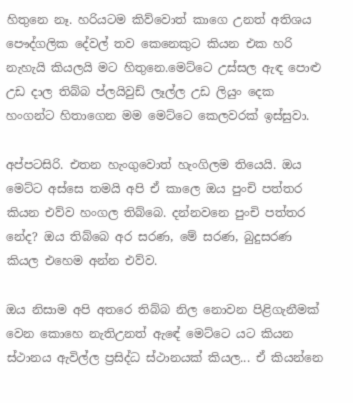හිතුනෙ නෑ. හරියටම කිව්වොත් කාගෙ උනත් අතිශය පෞද්ගලික දේවල් තව කෙනෙකුට කියන එක හරි නැහැයි කියලයි මට හිතුනෙ.මෙට්ටෙ උස්සල ඇඳ පොළු උඩ දාල තිබ්බ ප්ලයිවුඩ් ලෑල්ල උඩ ලියුං දෙක හංගන්ට හිතාගෙන මම මෙට්ටෙ කෙලවරක් ඉස්සුවා.

අප්පටසිරි. එතන හැංගුවොත් හැංගිලම තියෙයි. ඔය මෙට්ට අස්සෙ තමයි අපි ඒ කාලෙ ඔය පුංචි පත්තර කියන එව්ව හංගල තිබ්බෙ. දන්නවනෙ පුංචි පත්තර නේද? ඔය තිබ්බෙ අර සරණ, මේ සරණ, බුදුසරණ කියල එහෙම අන්න එව්ව.

ඔය නිසාම අපි අතරෙ තිබ්බ නිල නොවන පිළිගැනීමක් වෙන කොහෙ නැතිඋනත් ඇඳේ මෙට්ටෙ යට කියන ස්ථානය ඇවිල්ල ප්‍රසිද්ධ ස්ථානයක් කියල... ඒ කියන්නෙ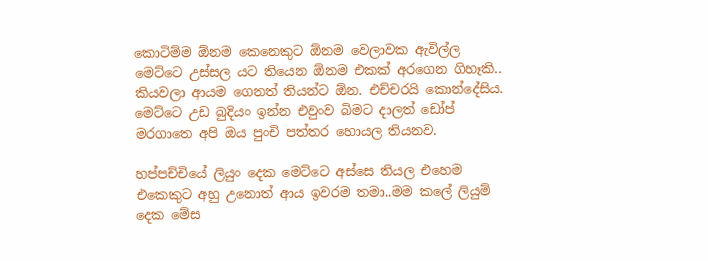කොටිම්ම ඕනම කෙනෙකුට ඕනම වෙලාවක ඇවිල්ල මෙට්ටෙ උස්සල යට තියෙන ඕනම එකක් අරගෙන ගිහෑකි.. කියවලා ආයම ගෙනත් තියන්ට ඕන. එච්චරයි කොන්දේසිය. මෙට්ටෙ උඩ බුදියං ඉන්න එවුංව බිමට දාලත් ඩෝප් මරගාතෙ අපි ඔය පුංචි පත්තර හොයල තියනව.

හප්පච්චියේ ලියුං දෙක මෙට්ටෙ අස්සෙ තියල එහෙම එකෙකුට අහු උනොත් ආය ඉවරම තමා..මම කලේ ලියුම් දෙක මේස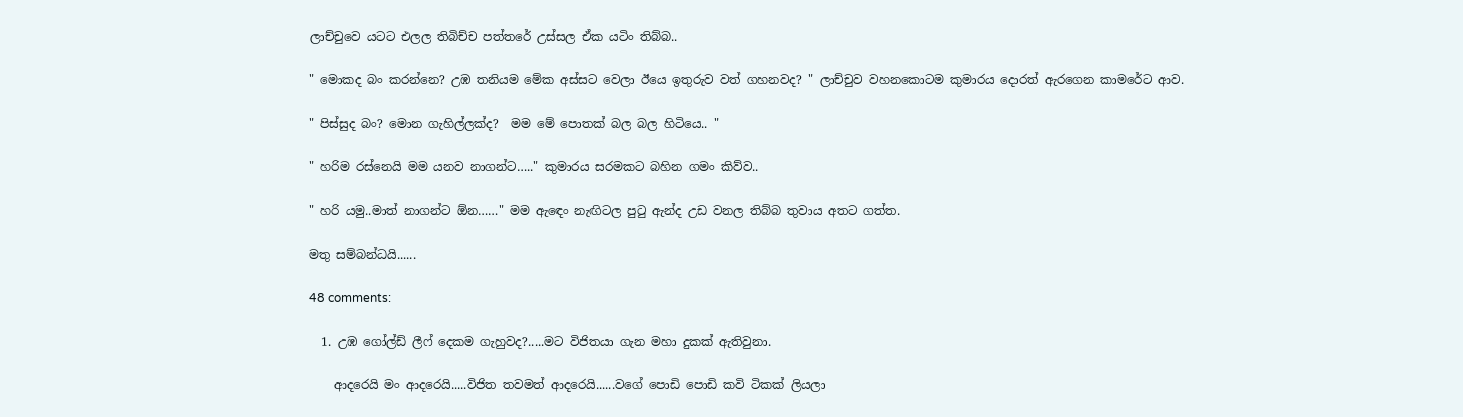ලාච්චුවෙ යටට එලල තිබිච්ච පත්තරේ උස්සල ඒක යටිං තිබ්බ..

" මොකද බං කරන්නෙ? උඹ තනියම මේක අස්සට වෙලා ඊයෙ ඉතුරුව වත් ගහනවද? " ලාච්චුව වහනකොටම කුමාරය දොරත් ඇරගෙන කාමරේට ආව.

" පිස්සුද බං? මොන ගැහිල්ලක්ද?  මම මේ පොතක් බල බල හිටියෙ.. "

" හරිම රස්නෙයි මම යනව නාගන්ට….." කුමාරය සරමකට බහින ගමං කිව්ව..

" හරි යමු..මාත් නාගන්ට ඕන……" මම ඇඳෙං නැඟිටල පුටු ඇන්ද උඩ වනල තිබ්බ තුවාය අතට ගත්ත.

මතු සම්බන්ධයි......

48 comments:

  1. උඹ ගෝල්ඩ් ලීෆ් දෙකම ගැහුවද?.....මට විජිතයා ගැන මහා දුකක් ඇතිවුනා.

    ආදරෙයි මං ආදරෙයි.....විජිත තවමත් ආදරෙයි......වගේ පොඩි පොඩි කවි ටිකක් ලියලා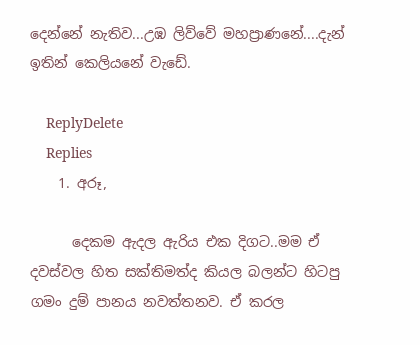දෙන්නේ නැතිව...උඹ ලිව්වේ මහප්‍රාණනේ....දැන් ඉතින් කෙලියනේ වැඩේ.

    ReplyDelete
    Replies
    1. අරූ,

      දෙකම ඇදල ඇරිය එක දිගට..මම ඒ දවස්වල හිත සක්තිමත්ද කියල බලන්ට හිටපු ගමං දුම් පානය නවත්තනව. ඒ කරල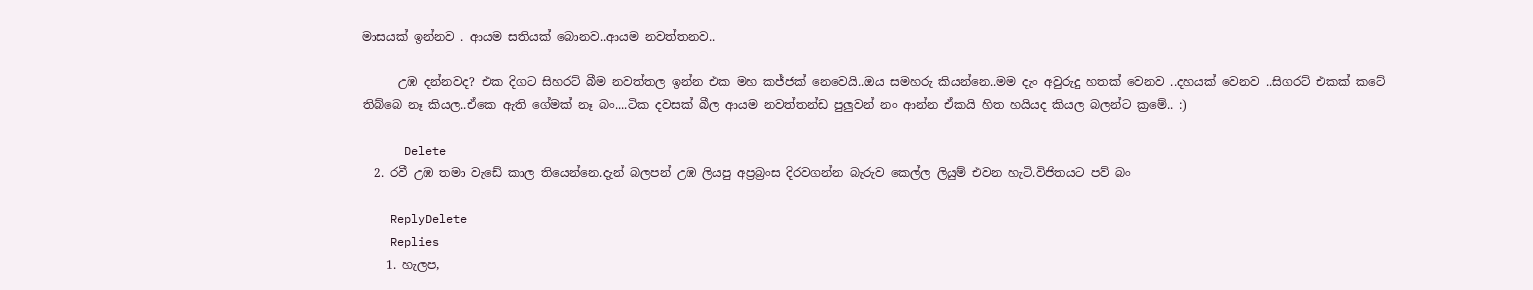මාසයක් ඉන්නව . ආයම සතියක් බොනව..ආයම නවත්තනව..

      උඹ දන්නවද? එක දිගට සිහරට් බීම නවත්තල ඉන්න එක මහ කජ්ජක් නෙවෙයි..ඔය සමහරු කියන්නෙ..මම දැං අවුරුදු හතක් වෙනව ..දහයක් වෙනව ..සිගරට් එකක් කටේ තිබ්බෙ නෑ කියල..ඒකෙ ඇති ගේමක් නෑ බං....ටික දවසක් බීල ආයම නවත්තන්ඩ පුලුවන් නං ආන්න ඒකයි හිත හයියද කියල බලන්ට ක්‍රමේ.. :)

      Delete
  2. රවී උඹ තමා වැඩේ කාල තියෙන්නෙ.දැන් බලපන් උඹ ලියපු අප්‍රබ්‍රංස දිරවගන්න බැරුව කෙල්ල ලියුම් එවන හැටි.විජිතයට පව් බං

    ReplyDelete
    Replies
    1. හැලප,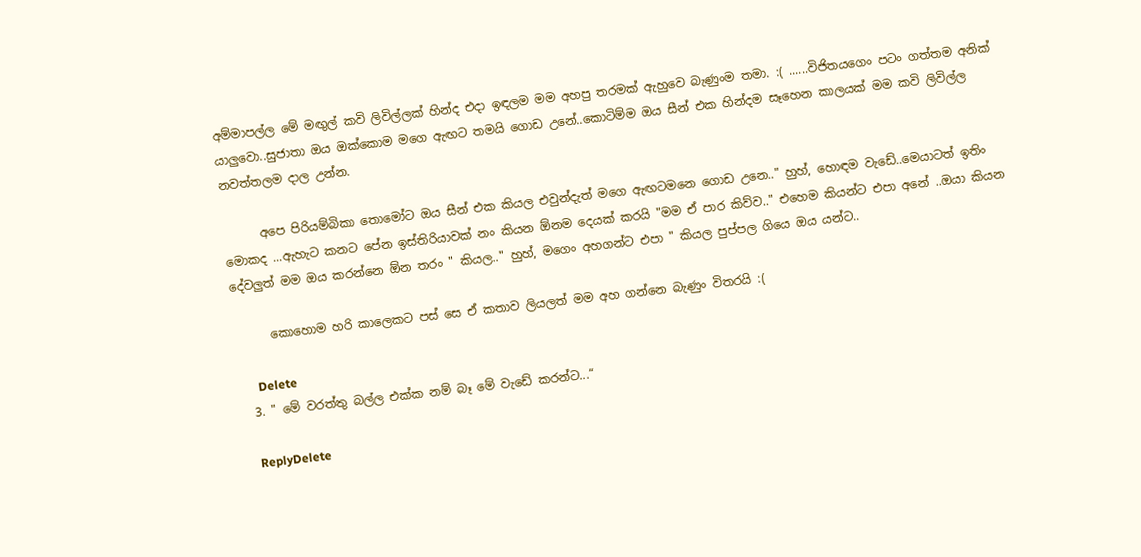අම්මාපල්ල මේ මඟුල් කවි ලිවිල්ලක් හින්ද එදා ඉඳලම මම අහපු තරමක් ඇහුවෙ බැණුංම තමා. :( ......විජිතයගෙං පටං ගත්තම අනික් යාලුවො..සුජාතා ඔය ඔක්කොම මගෙ ඇඟට තමයි ගොඩ උනේ..කොටිම්ම ඔය සීන් එක හින්දම සෑහෙන කාලයක් මම කවි ලිවිල්ල නවත්තලම දාල උන්න.

      අපෙ පිරියම්බිකා තොමෝට ඔය සීන් එක කියල එවුන්දැත් මගෙ ඇඟටමනෙ ගොඩ උනෙ.." හුහ්, හොඳම වැඩේ..මෙයාටත් ඉතිං මොකද ...ඇහැට කනට පේන ඉස්තිරියාවක් නං කියන ඕනම දෙයක් කරයි "මම ඒ පාර කිව්ව.." එහෙම කියන්ට එපා අනේ ..ඔයා කියන දේවලුත් මම ඔය කරන්නෙ ඕන තරං " කියල.." හුහ්, මගෙං අහගන්ට එපා " කියල පුප්පල ගියෙ ඔය යන්ට..

      කොහොම හරි කාලෙකට පස් සෙ ඒ කතාව ලියලත් මම අහ ගන්නෙ බැණුං විතරයි :(

      Delete
  3. " මේ වරත්තු බල්ල එක්ක නම් බෑ මේ වැඩේ කරන්ට...“

    ReplyDelete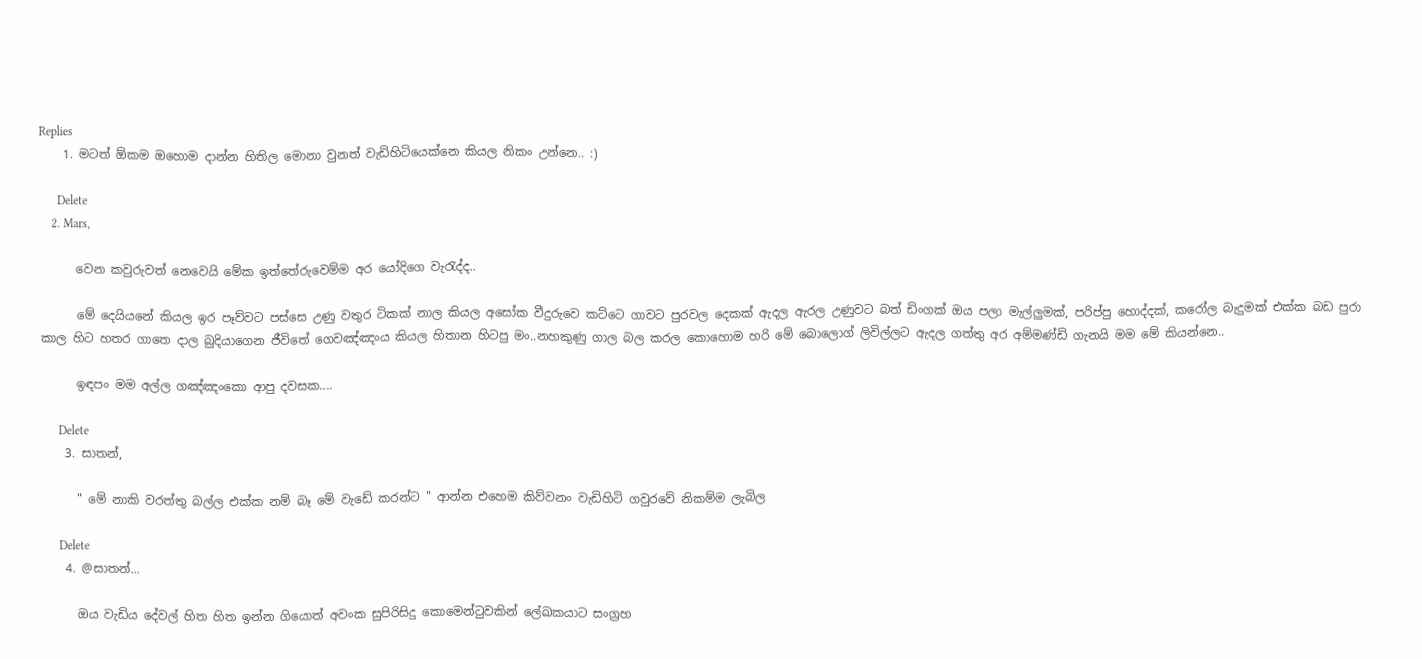Replies
    1. මටත් ඕකම ඔහොම දාන්න හිතිල මොනා වුනත් වැඩිහිටියෙක්නෙ කියල නිකං උන්නෙ.. :)

      Delete
    2. Mars,

      වෙන කවුරුවත් නෙවෙයි මේක ඉත්තේරුවෙම්ම අර යෝදිගෙ වැරැද්ද..

      මේ දෙයියනේ කියල ඉර පෑව්වට පස්සෙ උණු වතුර ටිකක් නාල කියල අසෝක වීදුරුවෙ කට්ටෙ ගාවට පුරවල දෙකක් ඇදල ඇරල උණුවට බත් ඩිංගක් ඔය පලා මැල්ලුමක්, පරිප්පු හොද්දක්, කරෝල බැදුමක් එක්ක බඩ පුරා කාල හිට හතර ගාතෙ දාල බුදියාගෙන ජීවිතේ ගෙවඤ්ඤංය කියල හිතාන හිටපු මං..නහකුණු ගාල බල කරල කොහොම හරි මේ බොලොග් ලිවිල්ලට ඇදල ගත්තු අර අම්මණ්ඩි ගැනයි මම මේ කියන්නෙ..

      ඉඳපං මම අල්ල ගඤ්ඤංකො ආපු දවසක....

      Delete
    3. සාතන්,

      " මේ නාකි වරත්තු බල්ල එක්ක නම් බෑ මේ වැඩේ කරන්ට " ආන්න එහෙම කිව්වනං වැඩිහිටි ගවුරවේ නිකම්ම ලැබිල

      Delete
    4. @සාතන්...

      ඔය වැඩිය දේවල් හිත හිත ඉන්න ගියොත් අවංක සුපිරිසිදු කොමෙන්ටුවකින් ලේඛකයාට සංග්‍රහ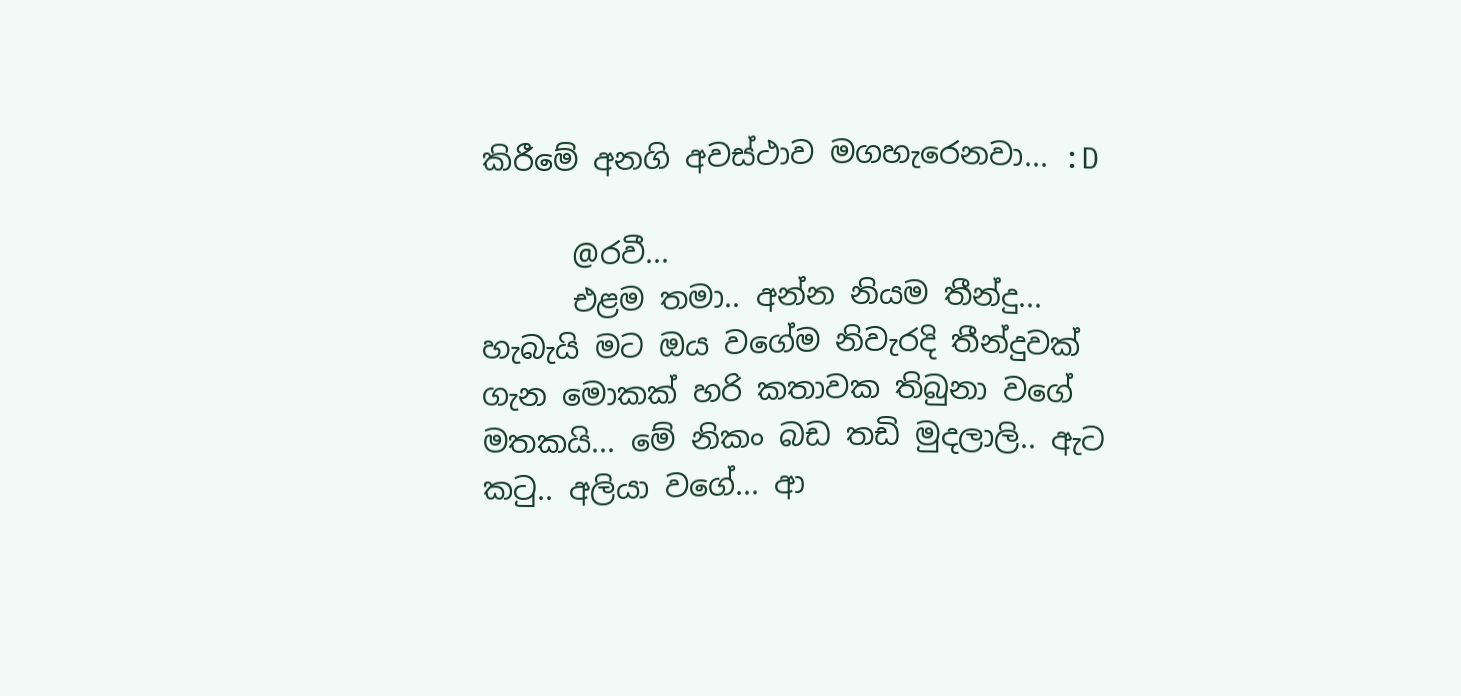කිරීමේ අනගි අවස්ථාව මගහැරෙනවා... :D

      @රවී...
      එළම තමා.. අන්න නියම තීන්දු... හැබැයි මට ඔය වගේම නිවැරදි තීන්දුවක් ගැන මොකක් හරි කතාවක තිබුනා වගේ මතකයි... මේ නිකං බඩ තඩි මුදලාලි.. ඇට කටු.. අලියා වගේ... ආ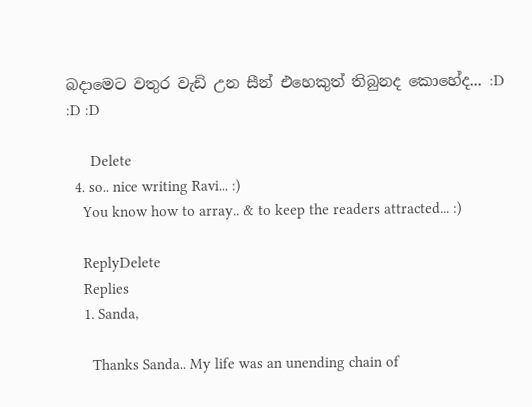බදාමෙට වතුර වැඩි උන සීන් එහෙකුත් තිබුනද කොහේද... :D :D :D

      Delete
  4. so.. nice writing Ravi... :)
    You know how to array.. & to keep the readers attracted... :)

    ReplyDelete
    Replies
    1. Sanda,

      Thanks Sanda.. My life was an unending chain of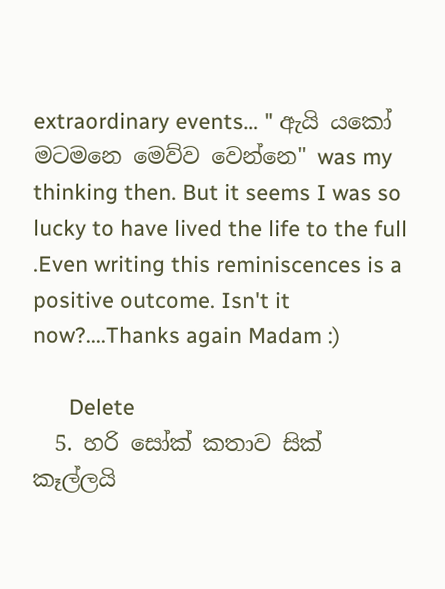extraordinary events… " ඇයි යකෝ මටමනෙ මෙව්ව වෙන්නෙ" was my thinking then. But it seems I was so lucky to have lived the life to the full .Even writing this reminiscences is a positive outcome. Isn't it now?....Thanks again Madam :)

      Delete
  5. හරි සෝක් කතාව සික් කෑල්ලයි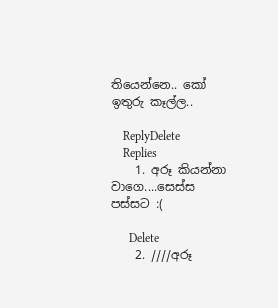තියෙන්නෙ.. කෝ ඉතුරු කෑල්ල..

    ReplyDelete
    Replies
    1. අරූ කියන්නා වාගෙ....සෙස්ස පස්සට :(

      Delete
    2. ////අරූ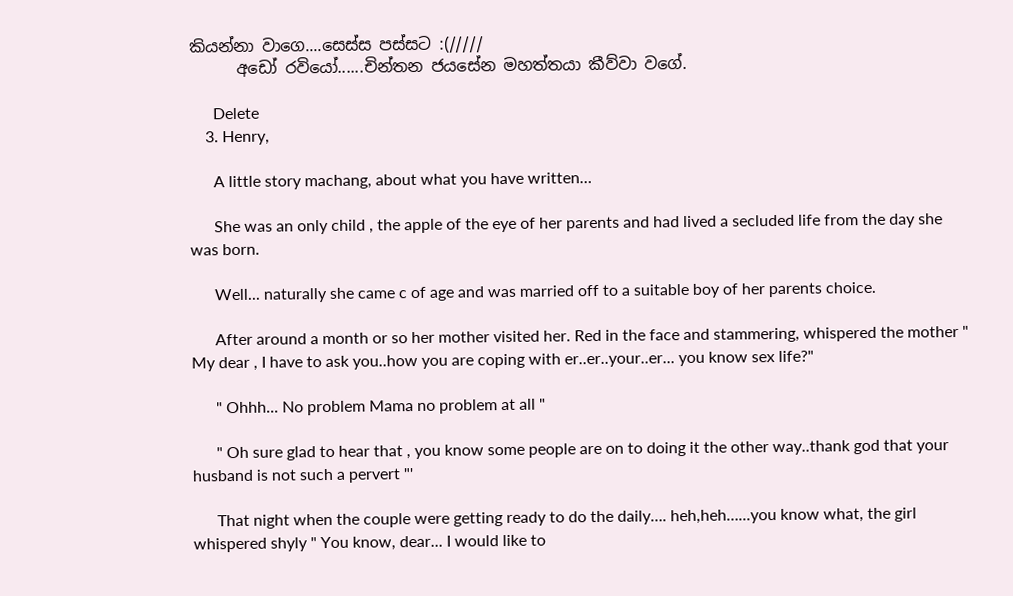කියන්නා වාගෙ....සෙස්ස පස්සට :(/////
      අඩෝ රවියෝ......චින්තන ජයසේන මහත්තයා කීව්වා වගේ.

      Delete
    3. Henry,

      A little story machang, about what you have written…

      She was an only child , the apple of the eye of her parents and had lived a secluded life from the day she was born.

      Well... naturally she came c of age and was married off to a suitable boy of her parents choice.

      After around a month or so her mother visited her. Red in the face and stammering, whispered the mother " My dear , I have to ask you..how you are coping with er..er..your..er... you know sex life?"

      " Ohhh... No problem Mama no problem at all "

      " Oh sure glad to hear that , you know some people are on to doing it the other way..thank god that your husband is not such a pervert "'

      That night when the couple were getting ready to do the daily…. heh,heh…...you know what, the girl whispered shyly " You know, dear... I would like to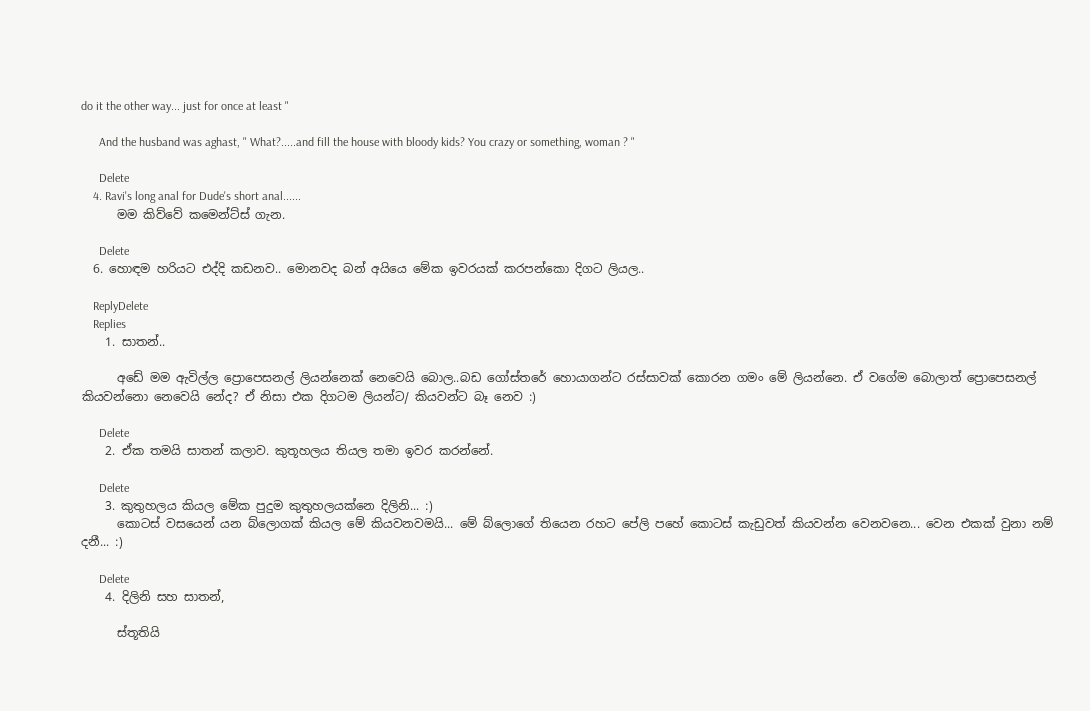do it the other way... just for once at least "

      And the husband was aghast, " What?.....and fill the house with bloody kids? You crazy or something, woman ? "

      Delete
    4. Ravi's long anal for Dude's short anal......
      මම කිව්වේ කමෙන්ට්ස් ගැන.

      Delete
  6. හොඳම හරියට එද්දි කඩනව.. මොනවද බන් අයියෙ මේක ඉවරයක් කරපන්කො දිගට ලියල..

    ReplyDelete
    Replies
    1. සාතන්..

      අඩේ මම ඇවිල්ල ප්‍රොපෙසනල් ලියන්නෙක් නෙවෙයි බොල..බඩ ගෝස්තරේ හොයාගන්ට රස්සාවක් කොරන ගමං මේ ලියන්නෙ. ඒ වගේම බොලාත් ප්‍රොපෙසනල් කියවන්නො නෙවෙයි නේද? ඒ නිසා එක දිගටම ලියන්ට/ කියවන්ට බෑ නෙව :)

      Delete
    2. ඒක තමයි සාතන් කලාව. කුතූහලය තියල තමා ඉවර කරන්නේ.

      Delete
    3. කුතුහලය කියල මේක පුදුම කුතුහලයක්නෙ දිලිනි... :)
      කොටස් වසයෙන් යන බ්ලොගක් කියල මේ කියවනවමයි... මේ බ්ලොගේ තියෙන රහට පේලි පහේ කොටස් කැඩුවත් කියවන්න වෙනවනෙ... වෙන එකක් වුනා නම් දනී... :)

      Delete
    4. දිලිනි සහ සාතන්,

      ස්තූතියි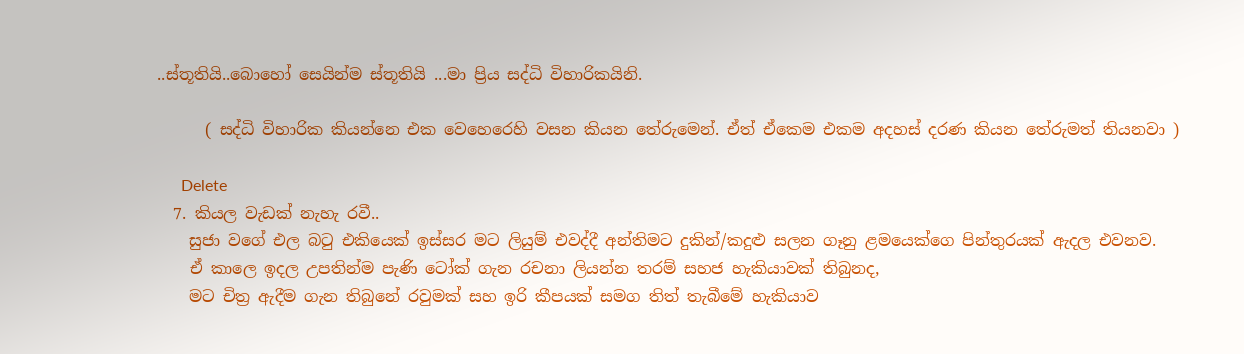..ස්තූතියි..බොහෝ සෙයින්ම ස්තූතියි ...මා ප්‍රිය සද්ධි විහාරිකයිනි.

      ( සද්ධි විහාරික කියන්නෙ එක වෙහෙරෙහි වසන කියන තේරුමෙන්. ඒත් ඒකෙම එකම අදහස් දරණ කියන තේරුමත් තියනවා )

      Delete
  7. කියල වැඩක් නැහැ රවී..
    සුජා වගේ එල බටු එකියෙක් ඉස්සර මට ලියුම් එවද්දී අන්තිමට දුකින්/කදුළු සලන ගෑනු ළමයෙක්ගෙ පින්තුරයක් ඇදල එවනව.
    ඒ කාලෙ ඉදල උපතින්ම පැණි ටෝක් ගැන රචනා ලියන්න තරම් සහජ හැකියාවක් තිබුනද,
    මට චිත්‍ර ඇදීම ගැන තිබුනේ රවුමක් සහ ඉරි කීපයක් සමග තිත් තැබීමේ හැකියාව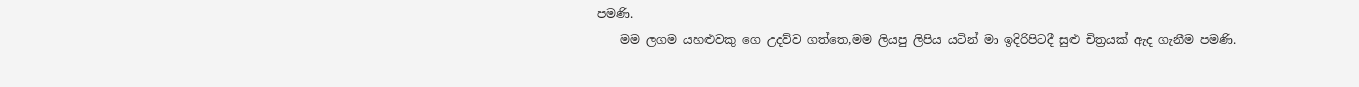පමණි.
    මම ලගම යහළුවකු ගෙ උදව්ව ගත්තෙ,මම ලියපු ලිපිය යටින් මා ඉදිරිපිටදී සුළු චිත්‍රයක් ඇද ගැනීම පමණි.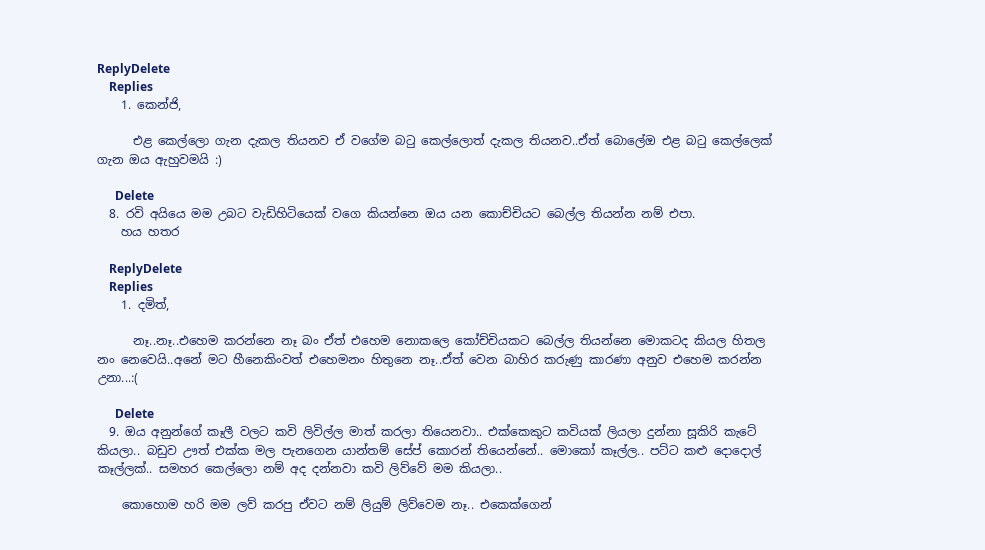ReplyDelete
    Replies
    1. කෙන්ජි,

      එළ කෙල්ලො ගැන දැකල තියනව ඒ වගේම බටු කෙල්ලොත් දැකල තියනව..ඒත් බොලේඔ එළ බටු කෙල්ලෙක් ගැන ඔය ඇහුවමයි :)

      Delete
  8. රවි අයියෙ මම උබට වැඩිහිටියෙක් වගෙ කියන්නෙ ඔය යන කොච්චියට බෙල්ල තියන්න නම් එපා.
    හය හතර

    ReplyDelete
    Replies
    1. දමිත්,

      නෑ..නෑ..එහෙම කරන්නෙ නෑ බං ඒත් එහෙම නොකලෙ කෝච්චියකට බෙල්ල තියන්නෙ මොකටද කියල හිතල නං නෙවෙයි..අනේ මට හීනෙකිංවත් එහෙමනං හිතුනෙ නෑ..ඒත් වෙන බාහිර කරුණු කාරණා අනුව එහෙම කරන්න උනා...:(

      Delete
  9. ඔය අනුන්ගේ කෑලී වලට කවි ලිවිල්ල මාත් කරලා තියෙනවා.. එක්කෙකුට කවියක් ලියලා දුන්නා සූකිරි කැටේ කියලා.. බඩුව ඌත් එක්ක මල පැනගෙන යාන්තම් සේප් කොරන් තියෙන්නේ.. මොකෝ කෑල්ල.. පට්ට කළු දොදොල් කෑල්ලක්.. සමහර කෙල්ලො නම් අද දන්නවා කවි ලිව්වේ මම කියලා..

    කොහොම හරි මම ලව් කරපු ඒවට නම් ලියුම් ලිව්වෙම නෑ.. එකෙක්ගෙන්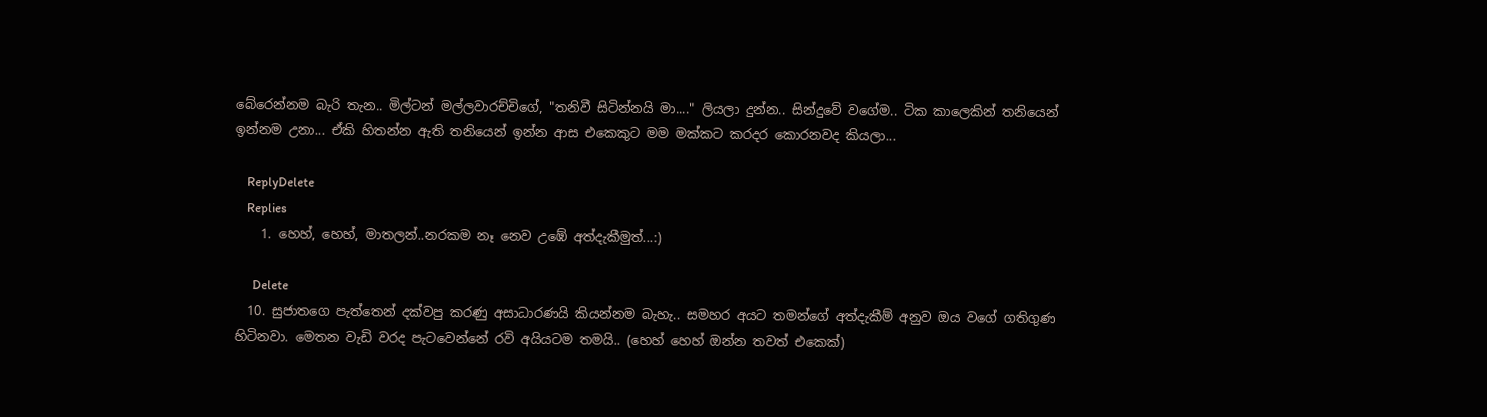බේරෙන්නම බැරි තැන.. මිල්ටන් මල්ලවාරච්චිගේ, "තනිවී සිටින්නයි මා...." ලියලා දුන්න.. සින්දුවේ වගේම.. ටික කාලෙකින් තනියෙන් ඉන්නම උනා... ඒකි හිතන්න ඇති තනියෙන් ඉන්න ආස එකෙකුට මම මක්කට කරදර කොරනවද කියලා...

    ReplyDelete
    Replies
    1. හෙහ්, හෙහ්, මාතලන්..නරකම නෑ නෙව උඹේ අත්දැකීමුත්...:)

      Delete
  10. සුජාතගෙ පැත්තෙන් දක්වපු කරණු අසාධාරණයි කියන්නම බැහැ.. සමහර අයට තමන්ගේ අත්දැකීම් අනුව ඔය වගේ ගතිගුණ හිටිනවා. මෙතන වැඩි වරද පැටවෙන්නේ රවි අයියටම තමයි.. (හෙහ් හෙහ් ඔන්න තවත් එකෙක්)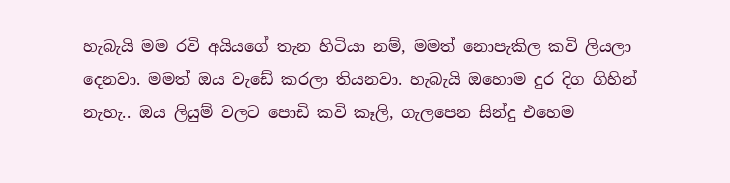හැබැ‍යි මම රවි අයියගේ තැන හිටියා නම්, මමත් නොපැකිල කවි ලියලා දෙනවා. මමත් ඔය වැඩේ කරලා තියනවා. හැබැ‍යි ඔහොම දුර දිග ගිහින් නැහැ.. ඔය ලියුම් වලට පොඩි කවි කෑලි, ගැලපෙන සින්දු එහෙම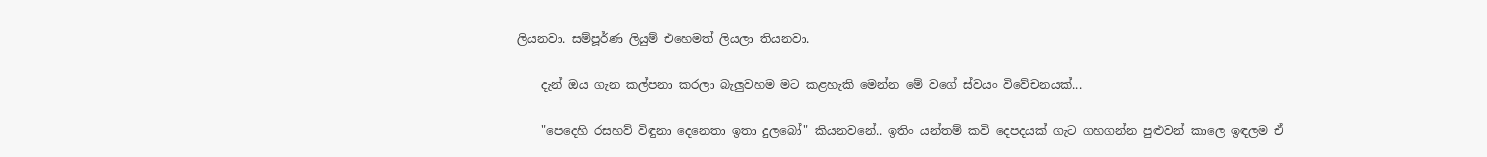ලියනවා. සම්පූර්ණ ලියුම් එහෙමත් ලියලා තියනවා.

    දැන් ඔය ගැන කල්පනා කරලා බැලුවහම මට කළහැකි මෙන්න මේ වගේ ස්වයං විවේචනයක්...

    "පෙදෙහි රසහව් විඳුනා දෙනෙතා ඉතා දුලබෝ" කියනවනේ.. ඉතිං යන්තම් කවි දෙපදයක් ගැට ගහගන්න පුළුවන් කාලෙ ඉඳලම ඒ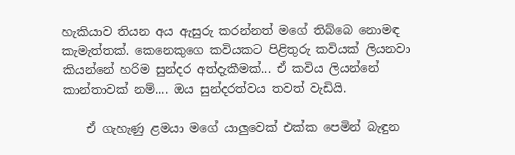හැකියාව තියන අය ඇසුරු කරන්නත් මගේ තිබ්බෙ නොමඳ කැමැත්තක්. කෙනෙකුගෙ කවියකට පිළිතුරු කවියක් ලියනවා කියන්නේ හරිම සුන්දර අත්දැකීමක්... ඒ කවිය ලියන්නේ කාන්තාවක් නම්.... ඔය සුන්දරත්වය තවත් වැඩියි.

    ඒ ගැහැණු ළමයා මගේ යාලුවෙක් එක්ක පෙමින් බැඳුන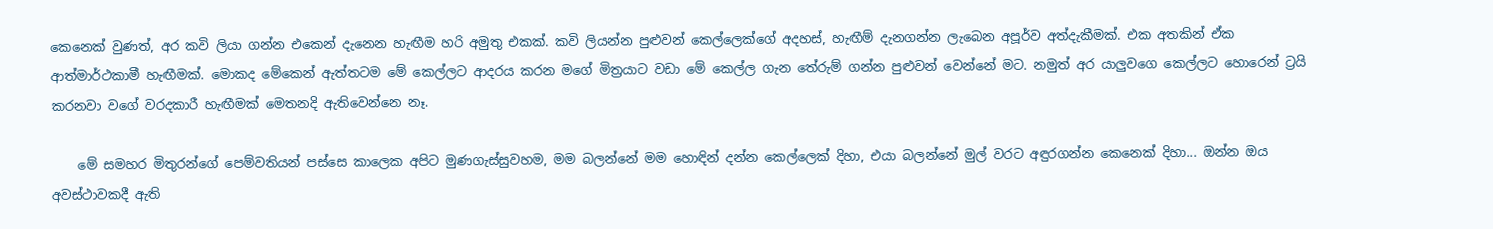කෙනෙක් වුණත්, අර කවි ලියා ගන්න එකෙන් දැනෙන හැඟීම හරි අමුතු එකක්. කවි ලියන්න පුළුවන් කෙල්ලෙක්ගේ අදහස්, හැඟීම් දැනගන්න ලැබෙන අපූර්ව අත්දැකීමක්. එක අතකින් ඒක ආත්මාර්ථකාමී හැඟීමක්. මොකද මේකෙන් ඇත්තටම මේ කෙල්ලට ආදරය කරන මගේ මිත්‍රයාට වඩා මේ කෙල්ල ගැන තේරුම් ගන්න පුළුවන් වෙන්නේ මට. නමුත් අර යාලුවගෙ කෙල්ලට හොරෙන් ට්‍රයි කරනවා වගේ වරදකාරී හැඟීමක් මෙතනදි ඇතිවෙන්නෙ නෑ.

    මේ සමහර මිතුරන්ගේ පෙම්වතියන් පස්සෙ කාලෙක අපිට මුණගැස්සුවහම, මම බලන්නේ මම හොඳින් දන්න කෙල්ලෙක් දිහා, එයා බලන්නේ මුල් වරට අඳුරගන්න කෙනෙක් දිහා... ඔන්න ඔය අවස්ථාවකදී ඇති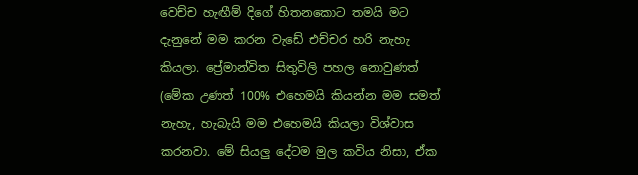වෙච්ච හැඟීම් දිගේ හිතනකොට තමයි මට දැනුනේ මම කරන වැඩේ එච්චර හරි නැහැ කියලා. ප්‍රේමාන්විත සිතුවිලි පහල නොවුණත් (මේක උණත් 100% එහෙමයි කියන්න මම සමත් නැහැ, හැබැ‍යි මම එහෙමයි කියලා විශ්වාස කරනවා. මේ සියලු දේටම මුල කවිය නිසා, ඒක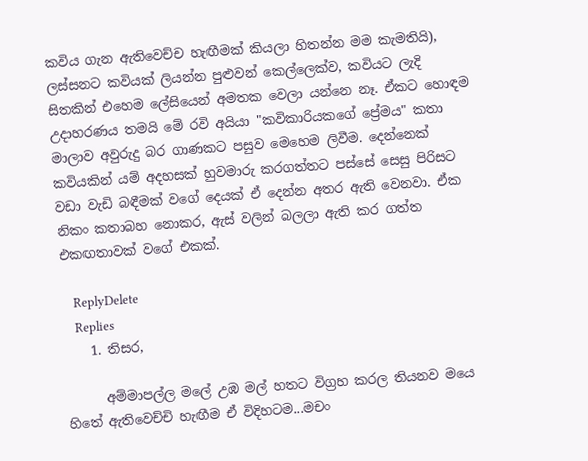කවිය ගැන ඇතිවෙච්ච හැඟීමක් කියලා හිතන්න මම කැමතියි), ලස්සනට කවියක් ලියන්න පුළුවන් කෙල්ලෙක්ව, කවියට ලැදි සිතකින් එහෙම ලේසියෙන් අමතක වෙලා යන්නෙ නෑ. ඒකට හොඳම උදාහරණය තමයි මේ රවි අයියා "කවිකාරියකගේ ප්‍රේමය" කතා මාලාව අවුරුදු බර ගාණකට පසුව මෙහෙම ලිවීම. දෙන්නෙක් කවියකින් යම් අදහසක් හුවමාරු කරගත්තට පස්සේ සෙසු පිරිසට වඩා වැඩි බඳීමක් වගේ දෙයක් ඒ දෙන්න අතර ඇති වෙනවා. ඒක නිකං කතාබහ නොකර, ඇස් වලින් බලලා ඇති කර ගත්ත එකඟතාවක් වගේ එකක්.

    ReplyDelete
    Replies
    1. තිසර,

      අම්මාපල්ල මලේ උඹ මල් හතට විග්‍රහ කරල තියනව මයෙ හිතේ ඇතිවෙච්චි හැඟීම ඒ විදිහටම...මචං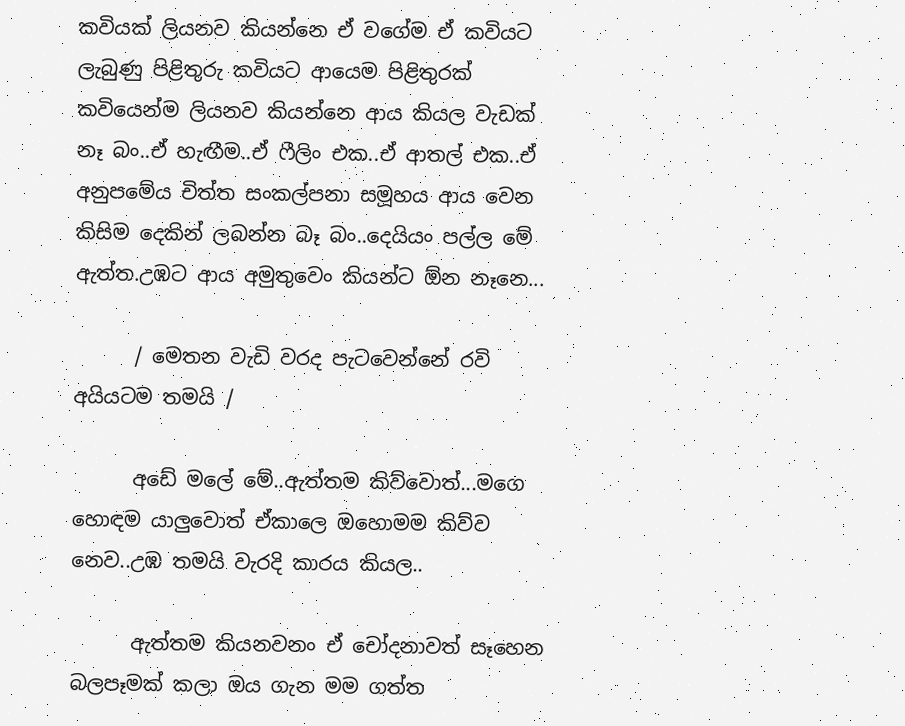කවියක් ලියනව කියන්නෙ ඒ වගේම ඒ කවියට ලැබුණු පිළිතුරු කවියට ආයෙම පිළිතුරක් කවියෙන්ම ලියනව කියන්නෙ ආය කියල වැඩක් නෑ බං..ඒ හැඟීම..ඒ ෆීලිං එක..ඒ ආතල් එක..ඒ අනුපමේය චිත්ත සංකල්පනා සමූහය ආය වෙන කිසිම දෙකින් ලබන්න බෑ බං..දෙයියං පල්ල මේ ඇත්ත.උඹට ආය අමුතුවෙං කියන්ට ඕන නෑනෙ...

      / මෙතන වැඩි වරද පැටවෙන්නේ රවි අයියටම තමයි /

      අඩේ මලේ මේ..ඇත්තම කිව්වොත්...මගෙ හොඳම යාලුවොත් ඒකාලෙ ඔහොමම කිව්ව නෙව..උඹ තමයි වැරදි කාරය කියල..

      ඇත්තම කියනවනං ඒ චෝදනාවත් සෑහෙන බලපෑමක් කලා ඔය ගැන මම ගත්ත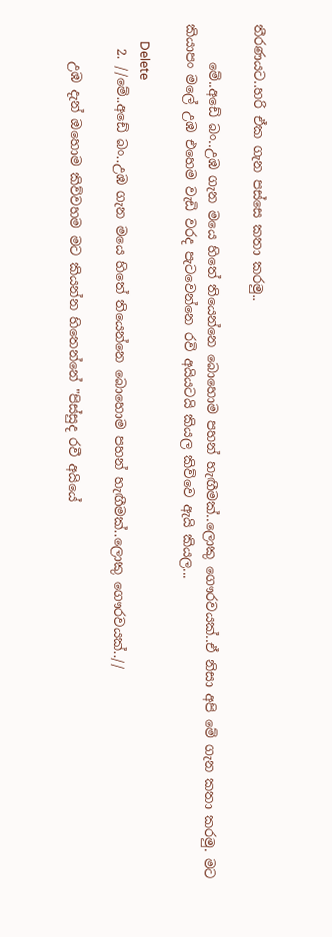තීරණයට..හරි ඒක ගැන පස්සෙ කතා කරමු..

      මේ..අඩේ බං..උඹ ගැන මයෙ හිතේ තියෙන්නෙ බොහොම පහන් හැඟීමක්..ලොකු ගෞරවයක්..ඒ නිසා අපි මේ ගැන කතා කරමු. මට කියාපං මලේ උඹ එහෙම වැඩි වරද පැටවෙන්නෙ රවි අයියටයි කියල කිව්වෙ ඇයි කියල...

      Delete
    2. //මේ..අඩේ බං..උඹ ගැන මයෙ හිතේ තියෙන්නෙ බොහොම පහන් හැඟීමක්..ලොකු ගෞරවයක්..//

      උඹ දැන් ඔහොම කිව්වහම මට කියන්න හිතෙන්නේ "පිස්සුද රවී අයියේ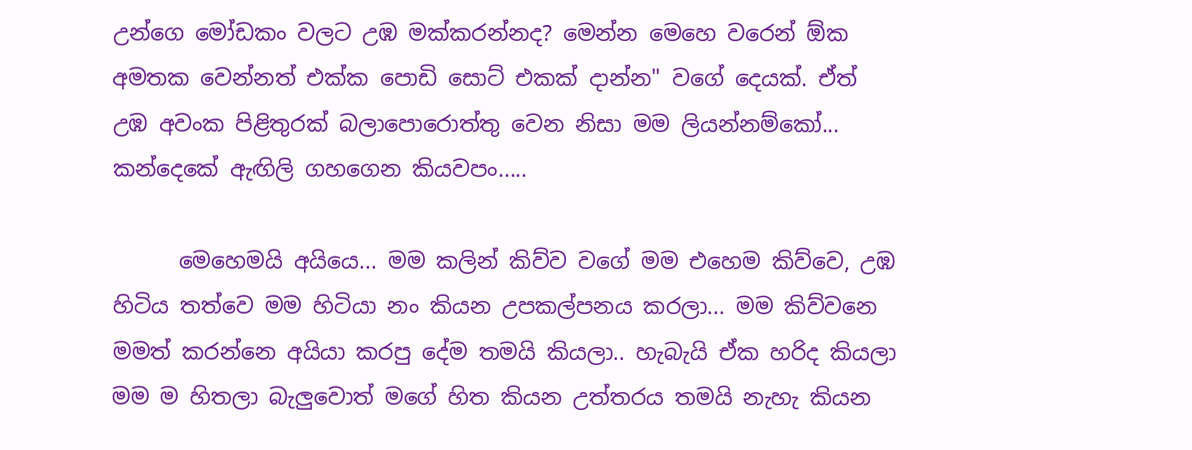උන්ගෙ මෝඩකං වලට උඹ මක්කරන්නද? මෙන්න මෙහෙ වරෙන් ඕක අමතක වෙන්නත් එක්ක පොඩි සොට් එකක් දාන්න" වගේ දෙයක්. ඒත් උඹ අවංක පිළිතුරක් බලාපොරොත්තු වෙන නිසා මම ලියන්නම්කෝ... කන්දෙකේ ඇඟිලි ගහගෙන කියවපං.....

      මෙහෙමයි අයියෙ... මම කලින් කිව්ව වගේ මම එහෙම කිව්වෙ, උඹ හිටිය තත්වෙ මම හිටියා නං කියන උපකල්පනය කරලා... මම කිව්වනෙ මමත් කරන්නෙ අයියා කරපු දේම තමයි කියලා.. හැබැයි ඒක හරිද කියලා මම ම හිතලා බැලුවොත් මගේ හිත කියන උත්තරය තමයි නැහැ කියන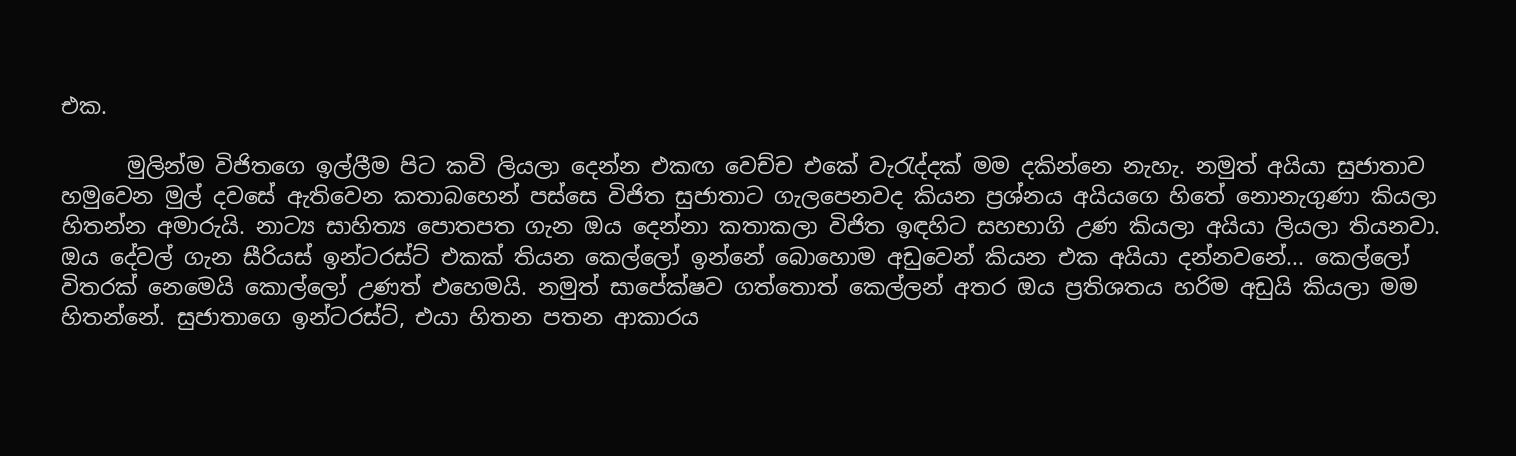එක.

      මුලින්ම විජිතගෙ ඉල්ලීම පිට කවි ලියලා දෙන්න එකඟ වෙච්ච එකේ වැරැද්දක් මම දකින්නෙ නැහැ. නමුත් අයියා සුජාතාව හමුවෙන මුල් දවසේ ඇතිවෙන කතාබහෙන් පස්සෙ විජිත සුජාතාට ගැලපෙනවද කියන ප්‍රශ්නය අයියගෙ හිතේ නොනැගුණා කියලා හිතන්න අමාරුයි. නාට්‍ය සාහිත්‍ය පොතපත ගැන ඔය දෙන්නා කතාකලා විජිත ඉඳහිට සහභාගි උණ කියලා අයියා ලියලා තියනවා. ඔය දේවල් ගැන සීරියස් ඉන්ටරස්ට් එකක් තියන කෙල්ලෝ ඉන්නේ බොහොම අඩුවෙන් කියන එක අයියා දන්නවනේ... කෙල්ලෝ විතරක් නෙමෙයි කොල්ලෝ උණත් එහෙමයි. නමුත් සාපේක්ෂව ගත්තොත් කෙල්ලන් අතර ඔය ප්‍රතිශතය හරිම අඩුයි කියලා මම හිතන්නේ. සුජාතාගෙ ඉන්ටරස්ට්, එයා හිතන පතන ආකාරය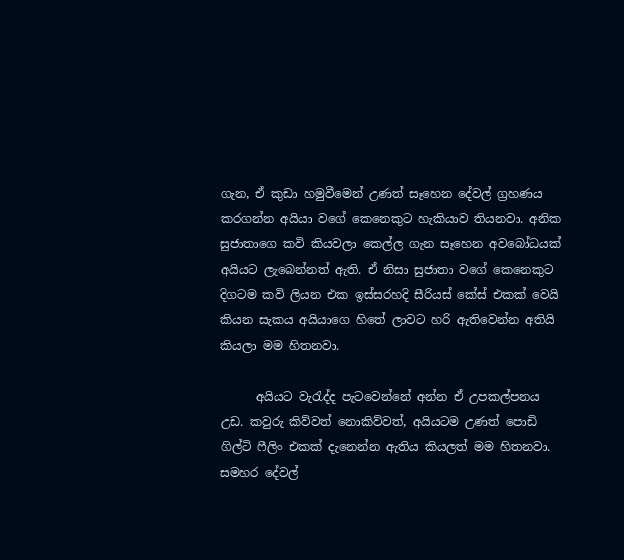ගැන, ඒ කුඩා හමුවීමෙන් උණත් සෑහෙන දේවල් ග්‍රහණය කරගන්න අයියා වගේ කෙනෙකුට හැකියාව තියනවා. අනික සුජාතාගෙ කවි කියවලා කෙල්ල ගැන සෑහෙන අවබෝධයක් අයියට ලැබෙන්නත් ඇති. ඒ නිසා සුජාතා වගේ කෙනෙකුට දිගටම කවි ලියන එක ඉස්සරහදි සීරියස් කේස් එකක් වෙයි කියන සැකය අයියාගෙ හිතේ ලාවට හරි ඇතිවෙන්න අතියි කියලා මම හිතනවා.

      අයියට වැරැද්ද පැටවෙන්නේ අන්න ඒ උපකල්පනය උඩ. කවුරු කිව්වත් නොකිව්වත්, අයියටම උණත් පොඩි ගිල්ටි ෆීලිං එකක් දැනෙන්න ඇතිය කියලත් මම හිතනවා. සමහර දේවල්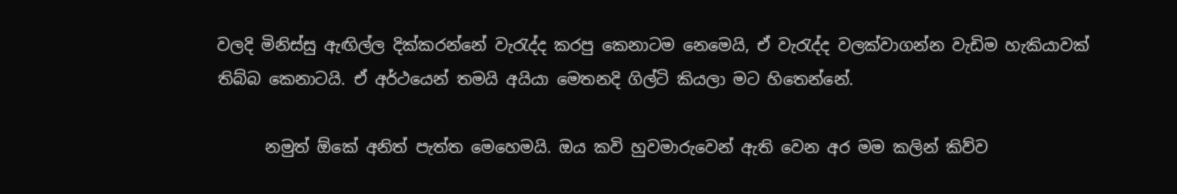වලදි මිනිස්සු ඇඟිල්ල දික්කරන්නේ වැරැද්ද කරපු කෙනාටම නෙමෙයි, ඒ වැරැද්ද වලක්වාගන්න වැඩිම හැකියාවක් තිබ්බ කෙනාටයි. ඒ අර්ථයෙන් තමයි අයියා මෙතනදි ගිල්ටි කියලා මට හිතෙන්නේ.

      නමුත් ඕකේ අනිත් පැත්ත මෙහෙමයි. ඔය කවි හුවමාරුවෙන් ඇති වෙන අර මම කලින් කිව්ව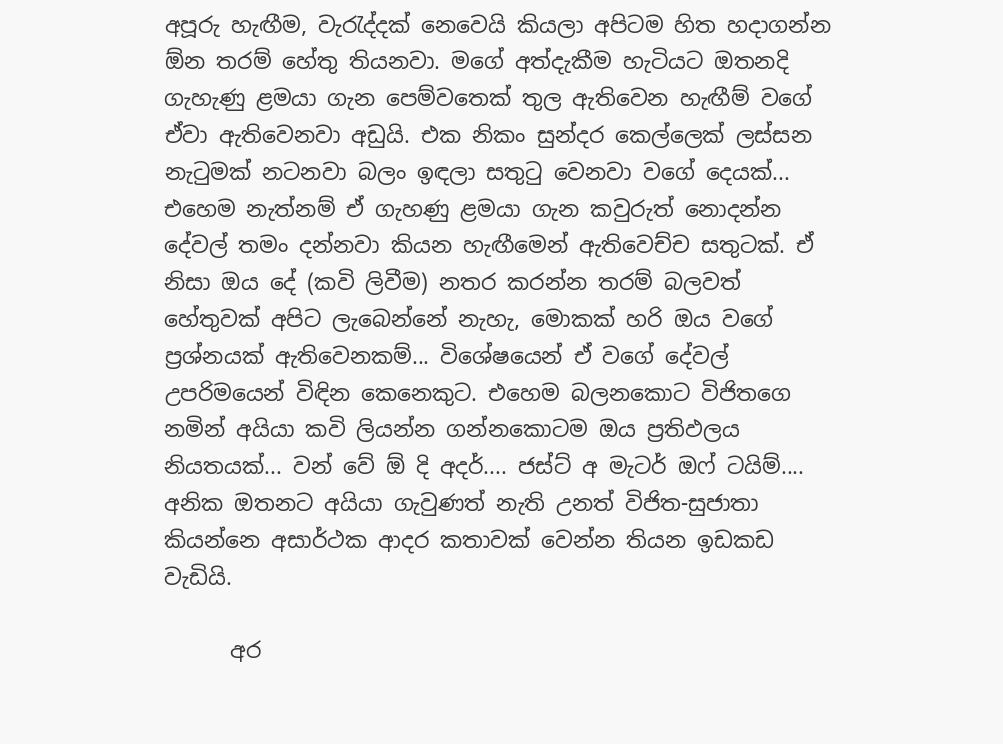අපූරු හැඟීම, වැරැද්දක් නෙවෙයි කියලා අපිටම හිත හදාගන්න ඕන තරම් හේතු තියනවා. මගේ අත්දැකීම හැටියට ඔතනදි ගැහැණු ළමයා ගැන පෙම්වතෙක් තුල ඇතිවෙන හැඟීම් වගේ ඒවා ඇතිවෙනවා අඩුයි. එක නිකං සුන්දර කෙල්ලෙක් ලස්සන නැටුමක් නටනවා බලං ඉඳලා සතුටු වෙනවා වගේ දෙයක්... එහෙම නැත්නම් ඒ ගැහණු ළමයා ගැන කවුරුත් නොදන්න දේවල් තමං දන්නවා කියන හැඟීමෙන් ඇතිවෙච්ච සතුටක්. ඒ නිසා ඔය දේ (කවි ලිවීම) නතර කරන්න තරම් බලවත් හේතුවක් අපිට ලැබෙන්නේ නැහැ, මොකක් හරි ඔය වගේ ප්‍රශ්නයක් ඇතිවෙනකම්... විශේෂයෙන් ඒ වගේ දේවල් උපරිමයෙන් විඳින කෙනෙකුට. එහෙම බලනකොට විජිතගෙ නමින් අයියා කවි ලියන්න ගන්නකොටම ඔය ප්‍රතිඵලය නියතයක්... වන් වේ ඕ දි අදර්.... ජස්ට් අ මැටර් ඔෆ් ටයිම්.... අනික ඔතනට අයියා ගැවුණත් නැති උනත් විජිත-සුජාතා කියන්නෙ අසාර්ථක ආදර කතාවක් වෙන්න තියන ඉඩකඩ වැඩියි.

      අර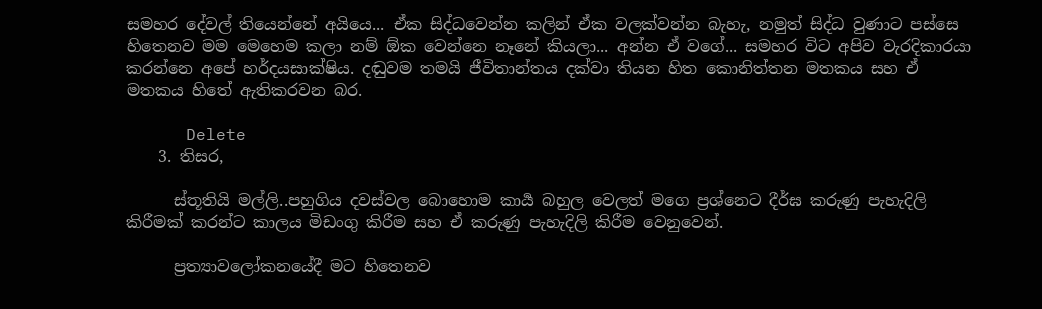සමහර දේවල් තියෙන්නේ අයියෙ... ඒක සිද්ධවෙන්න කලින් ඒක වලක්වන්න බැහැ, නමුත් සිද්ධ වුණාට පස්සෙ හිතෙනව මම මෙහෙම කලා නම් ඕක වෙන්නෙ නෑනේ කියලා... අන්න ඒ වගේ... සමහර විට අපිව වැරදිකාරයා කරන්නෙ අපේ හර්දයසාක්ෂිය. දඬුවම තමයි ජීවිතාන්තය දක්වා තියන හිත කොනිත්තන මතකය සහ ඒ මතකය හිතේ ඇතිකරවන බර.

      Delete
    3. තිසර,

      ස්තූතියි මල්ලි..පහුගිය දවස්වල බොහොම කාර්‍ය බහුල වෙලත් මගෙ ප්‍රශ්නෙට දීර්ඝ කරුණු පැහැදිලි කිරීමක් කරන්ට කාලය මිඩංගු කිරීම සහ ඒ කරුණු පැහැදිලි කිරීම වෙනුවෙන්.

      ප්‍රත්‍යාවලෝකනයේදී මට හිතෙනව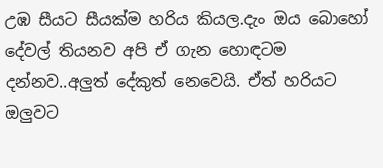උඹ සීයට සීයක්ම හරිය කියල.දැං ඔය බොහෝ දේවල් තියනව අපි ඒ ගැන හොඳටම දන්නව..අලුත් දේකුත් නෙවෙයි. ඒත් හරියට ඔලුවට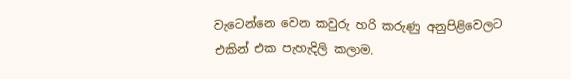වැටෙන්නෙ වෙන කවුරු හරි කරුණු අනුපිළිවෙලට එකින් එක පැහැදිලි කලාම.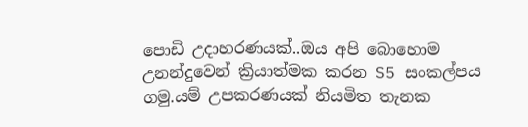පොඩි උදාහරණයක්..ඔය අපි බොහොම උනන්දුවෙන් ක්‍රියාත්මක කරන S5 සංකල්පය ගමු.යම් උපකරණයක් නියමිත තැනක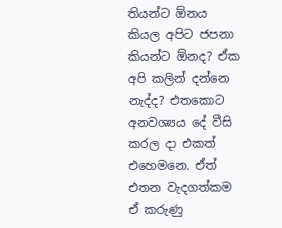තියන්ට ඕනය කියල අපිට ජපනා කියන්ට ඕනද? ඒක අපි කලින් දන්නෙ නැද්ද? එතකොට අනවශ්‍යය දේ වීසි කරල දා එකත් එහෙමනෙ. ඒත් එතන වැදගත්කම ඒ කරුණු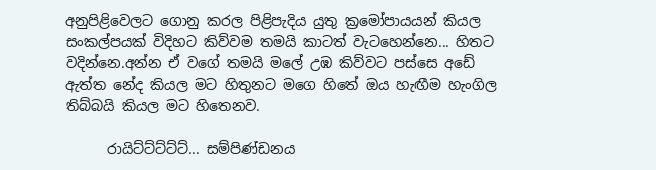අනුපිළිවෙලට ගොනු කරල පිළිපැදිය යුතු ක්‍රමෝපායයන් කියල සංකල්පයක් විදිහට කිව්වම තමයි කාටත් වැටහෙන්නෙ... හිතට වදින්නෙ.අන්න ඒ වගේ තමයි මලේ උඹ කිව්වට පස්සෙ අඩේ ඇත්ත නේද කියල මට හිතුනට මගෙ හිතේ ඔය හැඟීම හැංගිල තිබ්බයි කියල මට හිතෙනව.

      රායිට්ට්ට්ට්ට්... සම්පිණ්ඩනය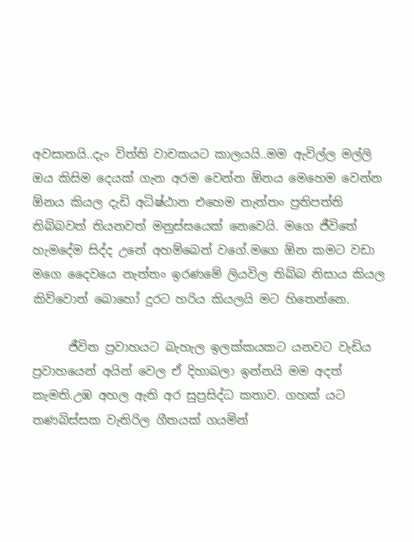අවසානයි..දැං විත්ති වාචකයට කාලයයි..මම ඇවිල්ල මල්ලි ඔය කිසිම දෙයක් ගැන අරම වෙන්න ඕනය මෙහෙම වෙන්න ඕනය කියල දැඩි අධිෂ්ඨාන එහෙම නැත්තං ප්‍රතිපත්ති තිබ්බවත් තියනවත් මනුස්සයෙක් නෙවෙයි. මගෙ ජීවිතේ හැමදේම සිද්ද උනේ අහම්බෙන් වගේ.මගෙ ඕන කමට වඩා මගෙ දෛවයෙ නැත්තං ඉරණමේ ලියවිල තිබ්බ නිසාය කියල කිව්වොත් බොහෝ දුරට හරිය කියලයි මට හිතෙන්නෙ.

      ජීවිත ප්‍රවාහයට බැහැල ඉලක්කයකට යනවට වැඩිය ප්‍රවාහයෙන් අයින් වෙල ඒ දිහාබලා ඉන්නයි මම අදත් කැමති.උඹ අහල ඇති අර සුප්‍රසිද්ධ කතාව. ගහක් යට තණබිස්සක වැතිරිල ගීතයක් ගයමින්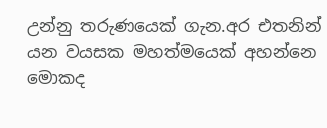උන්නු තරුණයෙක් ගැන.අර එතනින් යන වයසක මහත්මයෙක් අහන්නෙ මොකද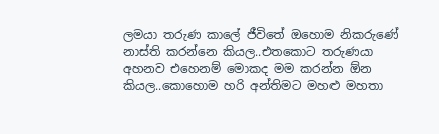ලමයා තරුණ කාලේ ජීවිතේ ඔහොම නිකරුණේ නාස්ති කරන්නෙ කියල..එතකොට තරුණයා අහනව එහෙනම් මොකද මම කරන්න ඕන කියල..කොහොම හරි අන්තිමට මහළු මහතා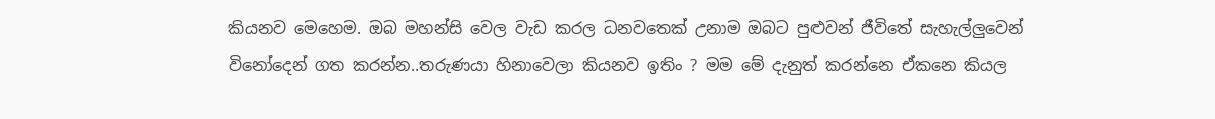කියනව මෙහෙම. ඔබ මහන්සි වෙල වැඩ කරල ධනවතෙක් උනාම ඔබට පුළුවන් ජීවිතේ සැහැල්ලුවෙන් විනෝදෙන් ගත කරන්න..තරුණයා හිනාවෙලා කියනව ඉතිං ? මම මේ දැනුත් කරන්නෙ ඒකනෙ කියල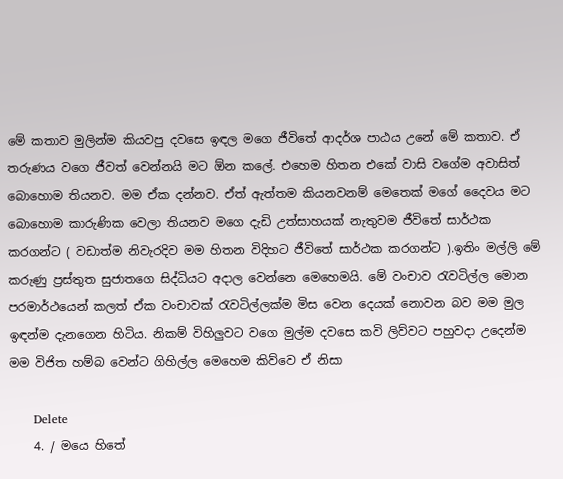මේ කතාව මුලින්ම කියවපු දවසෙ ඉඳල මගෙ ජීවිතේ ආදර්ශ පාඨය උනේ මේ කතාව. ඒ තරුණය වගෙ ජීවත් වෙන්නයි මට ඕන කලේ. එහෙම හිතන එකේ වාසි වගේම අවාසිත් බොහොම තියනව. මම ඒක දන්නව. ඒත් ඇත්තම කියනවනම් මෙතෙක් මගේ දෛවය මට බොහොම කාරුණික වෙලා තියනව මගෙ දැඩි උත්සාහයක් නැතුවම ජීවිතේ සාර්ථක කරගන්ට ( වඩාත්ම නිවැරදිව මම හිතන විදිහට ජීවිතේ සාර්ථක කරගන්ට ).ඉතිං මල්ලි මේ කරුණු ප්‍රස්තුත සුජාතගෙ සිද්ධියට අදාල වෙන්නෙ මෙහෙමයි. මේ වංචාව රැවටිල්ල මොන පරමාර්ථයෙන් කලත් ඒක වංචාවක් රැවටිල්ලක්ම මිස වෙන දෙයක් නොවන බව මම මුල ඉඳන්ම දැනගෙන හිටිය. නිකම් විහිලුවට වගෙ මුල්ම දවසෙ කවි ලිව්වට පහුවදා උදෙන්ම මම විජිත හම්බ වෙන්ට ගිහිල්ල මෙහෙම කිව්වෙ ඒ නිසා

      Delete
    4. / මයෙ හිතේ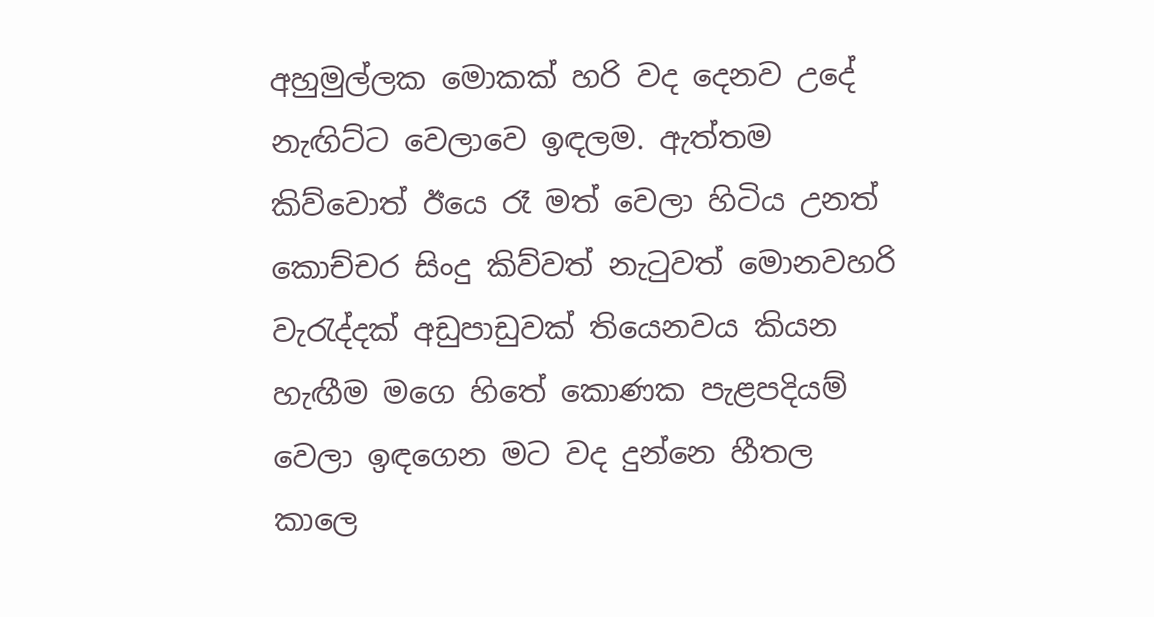අහුමුල්ලක මොකක් හරි වද දෙනව උදේ නැඟිට්ට වෙලාවෙ ඉඳලම. ඇත්තම කිව්වොත් ඊයෙ රෑ මත් වෙලා හිටිය උනත් කොච්චර සිංදු කිව්වත් නැටුවත් මොනවහරි වැරැද්දක් අඩුපාඩුවක් තියෙනවය කියන හැඟීම මගෙ හිතේ කොණක පැළපදියම් වෙලා ඉඳගෙන මට වද දුන්නෙ හීතල කාලෙ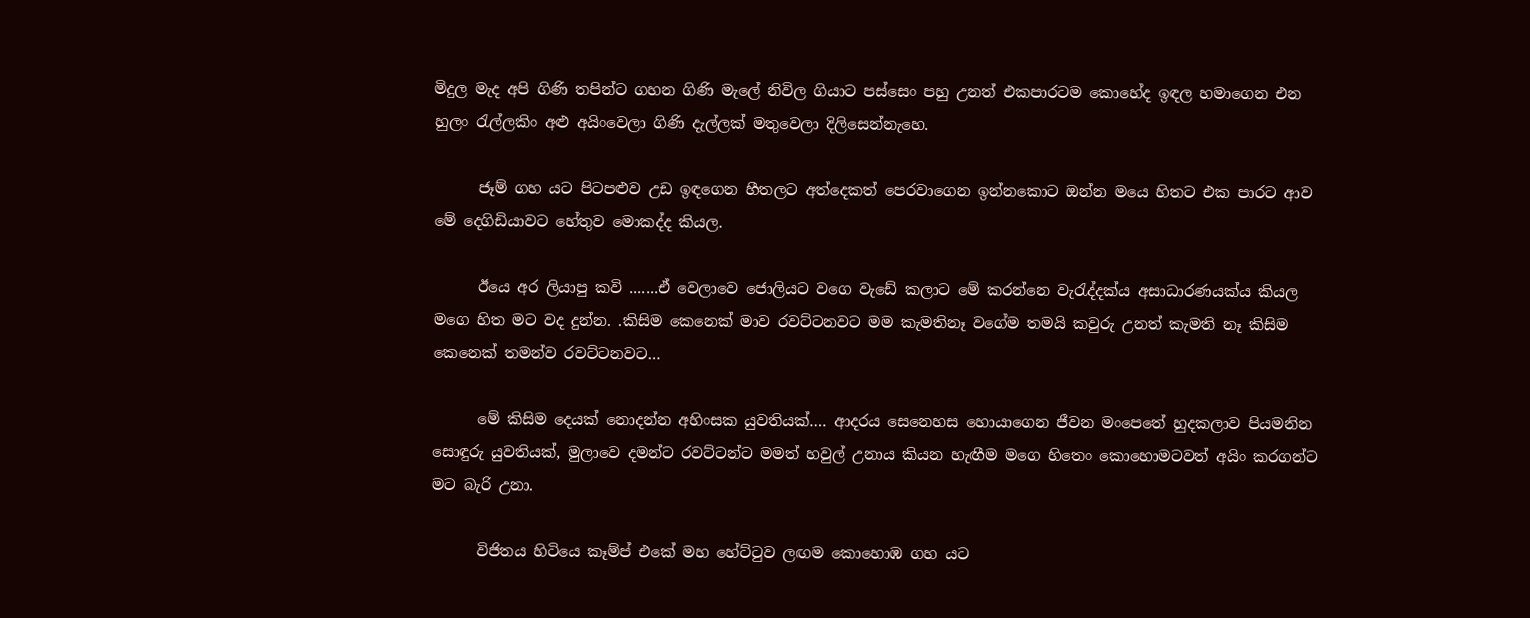මිදුල මැද අපි ගිණි තපින්ට ගහන ගිණි මැලේ නිවිල ගියාට පස්සෙං පහු උනත් එකපාරටම කොහේද ඉඳල හමාගෙන එන හුලං රැල්ලකිං අළු අයිංවෙලා ගිණි දැල්ලක් මතුවෙලා දිලිසෙන්නැහෙ.

      ජෑම් ගහ යට පිටපළුව උඩ ඉඳගෙන හීතලට අත්දෙකත් පෙරවාගෙන ඉන්නකොට ඔන්න මයෙ හිතට එක පාරට ආව මේ දෙගිඩියාවට හේතුව මොකද්ද කියල.

      ඊයෙ අර ලියාපු කවි .......ඒ වෙලාවෙ ජොලියට වගෙ වැඩේ කලාට මේ කරන්නෙ වැරැද්දක්ය අසාධාරණයක්ය කියල මගෙ හිත මට වද දුන්න. .කිසිම කෙනෙක් මාව රවට්ටනවට මම කැමතිනෑ වගේම තමයි කවුරු උනත් කැමති නෑ කිසිම කෙනෙක් තමන්ව රවට්ටනවට…

      මේ කිසිම දෙයක් නොදන්න අහිංසක යුවතියක්…. ආදරය සෙනෙහස හොයාගෙන ජීවන මංපෙතේ හුදකලාව පියමනින සොඳුරු යුවතියක්, මුලාවෙ දමන්ට රවට්ටන්ට මමත් හවුල් උනාය කියන හැඟීම මගෙ හිතෙං කොහොමටවත් අයිං කරගන්ට මට බැරි උනා.

      විජිතය හිටියෙ කෑම්ප් එකේ මහ හේට්ටුව ලඟම කොහොඹ ගහ යට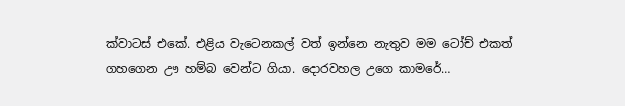ක්වාටස් එකේ. එළිය වැටෙනකල් වත් ඉන්නෙ නැතුව මම ටෝච් එකත් ගහගෙන ඌ හම්බ වෙන්ට ගියා. දොරවහල උගෙ කාමරේ…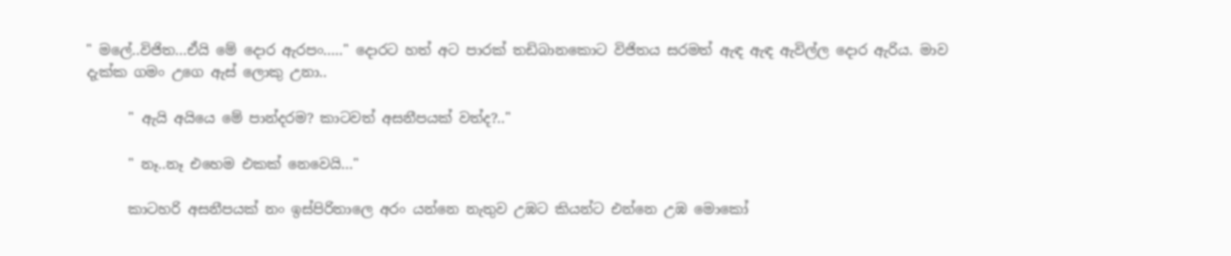" මලේ..විජිත...ඒයි මේ දොර ඇරපං….." දොරට හත් අට පාරක් තඩිබානකොට විජිතය සරමත් ඇඳ ඇඳ ඇවිල්ල දොර ඇරිය. මාව දැක්ක ගමං උගෙ ඇස් ලොකු උනා..

      " ඇයි අයියෙ මේ පාන්දරම? කාටවත් අසනීපයක් වත්ද?.."

      " නෑ..නෑ එහෙම එකක් නෙවෙයි…"

      කාටහරි අසනීපයක් නං ඉස්පිරිතාලෙ අරං යන්නෙ නැතුව උඹට කියන්ට එන්නෙ උඹ මොකෝ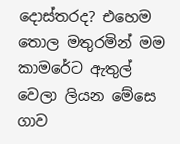දොස්තරද? එහෙම තොල මතුරමින් මම කාමරේට ඇතුල් වෙලා ලියන මේසෙ ගාව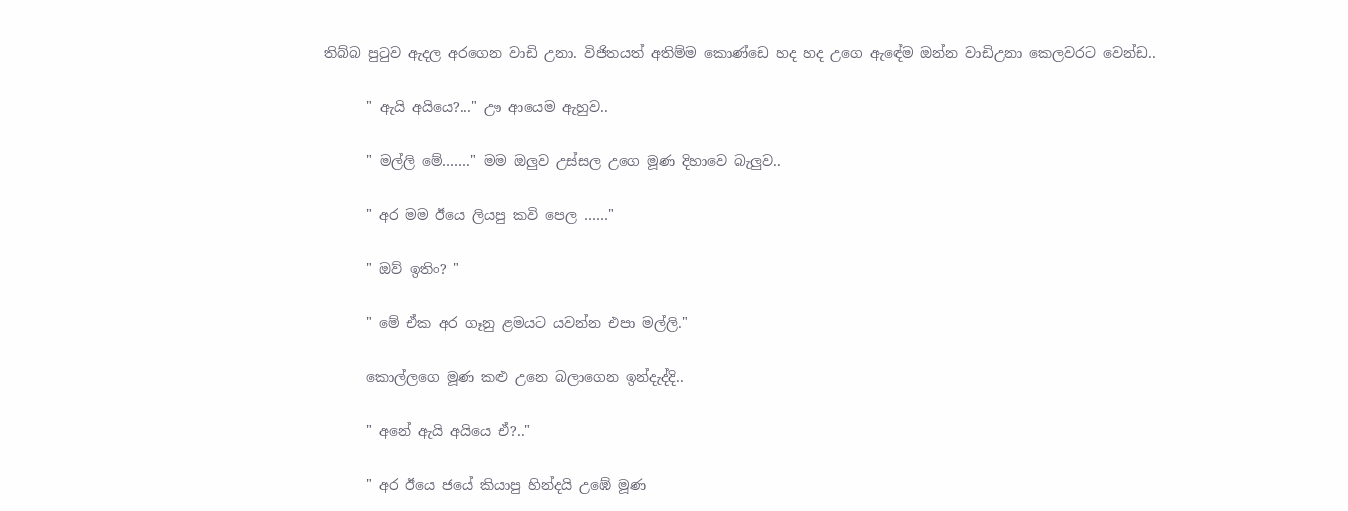තිබ්බ පුටුව ඇදල අරගෙන වාඩි උනා. විජිතයත් අතිම්ම කොණ්ඩෙ හද හද උගෙ ඇඳේම ඔන්න වාඩිඋනා කෙලවරට වෙන්ඩ..

      " ඇයි අයියෙ?..." ඌ ආයෙම ඇහුව..

      " මල්ලි මේ……." මම ඔලුව උස්සල උගෙ මූණ දිහාවෙ බැලුව..

      " අර මම ඊයෙ ලියපු කවි පෙල ……"

      " ඔව් ඉතිං? "

      " මේ ඒක අර ගෑනු ළමයට යවන්න එපා මල්ලි."

      කොල්ලගෙ මූණ කළු උනෙ බලාගෙන ඉන්දැද්දි..

      " අනේ ඇයි අයියෙ ඒ?.."

      " අර ඊයෙ ජයේ කියාපු හින්දයි උඹේ මූණ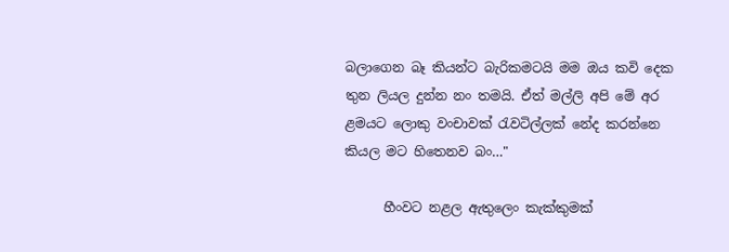බලාගෙන බෑ කියන්ට බැරිකමටයි මම ඔය කවි දෙක තුන ලියල දුන්න නං තමයි. ඒත් මල්ලි අපි මේ අර ළමයට ලොකු වංචාවක් රැවටිල්ලක් නේද කරන්නෙ කියල මට හිතෙනව බං…"

      හීංවට නළල ඇතුලෙං කැක්කුමක්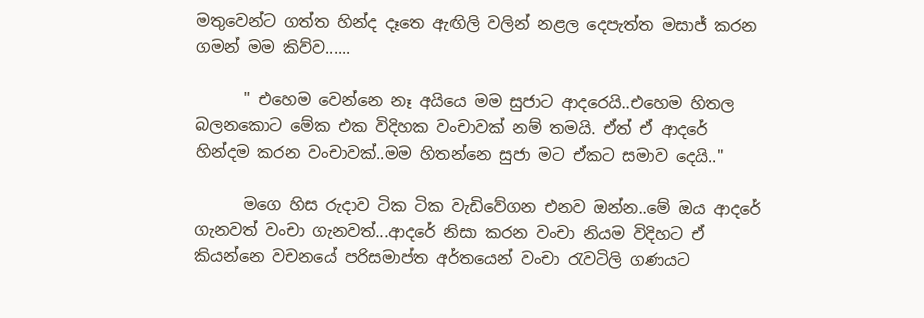මතුවෙන්ට ගත්ත හින්ද දෑතෙ ඇඟිලි වලින් නළල දෙපැත්ත මසාජ් කරන ගමන් මම කිව්ව......

      " එහෙම වෙන්නෙ නෑ අයියෙ මම සුජාට ආදරෙයි..එහෙම හිතල බලනකොට මේක එක විදිහක වංචාවක් නම් තමයි. ඒත් ඒ ආදරේ හින්දම කරන වංචාවක්..මම හිතන්නෙ සුජා මට ඒකට සමාව දෙයි.."

      මගෙ හිස රුදාව ටික ටික වැඩිවේගන එනව ඔන්න..මේ ඔය ආදරේ ගැනවත් වංචා ගැනවත්...ආදරේ නිසා කරන වංචා නියම විදිහට ඒ කියන්නෙ වචනයේ පරිසමාප්ත අර්තයෙන් වංචා රැවටිලි ගණයට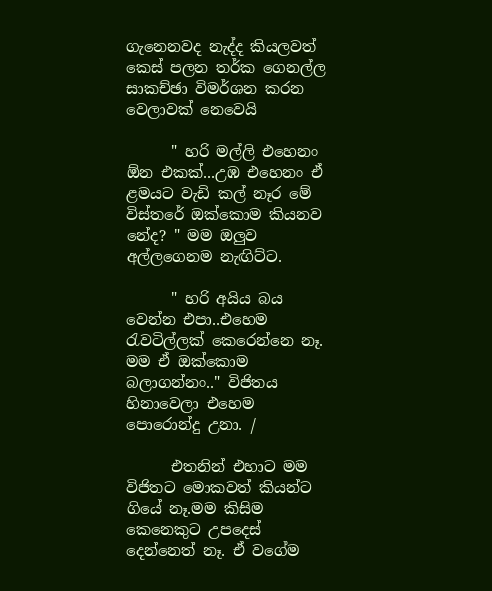ගැනෙනවද නැද්ද කියලවත් කෙස් පලන තර්ක ගෙනල්ල සාකච්ඡා විමර්ශන කරන වෙලාවක් නෙවෙයි

      " හරි මල්ලි එහෙනං ඕන එකක්...උඹ එහෙනං ඒ ළමයට වැඩි කල් නෑර මේ විස්තරේ ඔක්කොම කියනව නේද? " මම ඔලුව අල්ලගෙනම නැඟිට්ට.

      " හරි අයිය බය වෙන්න එපා..එහෙම රැවටිල්ලක් කෙරෙන්නෙ නෑ. මම ඒ ඔක්කොම බලාගන්නං.." විජිතය හිනාවෙලා එහෙම පොරොන්දු උනා. /

      එතනින් එහාට මම විජිතට මොකවත් කියන්ට ගියේ නෑ.මම කිසිම කෙනෙකුට උපදෙස් දෙන්නෙත් නෑ. ඒ වගේම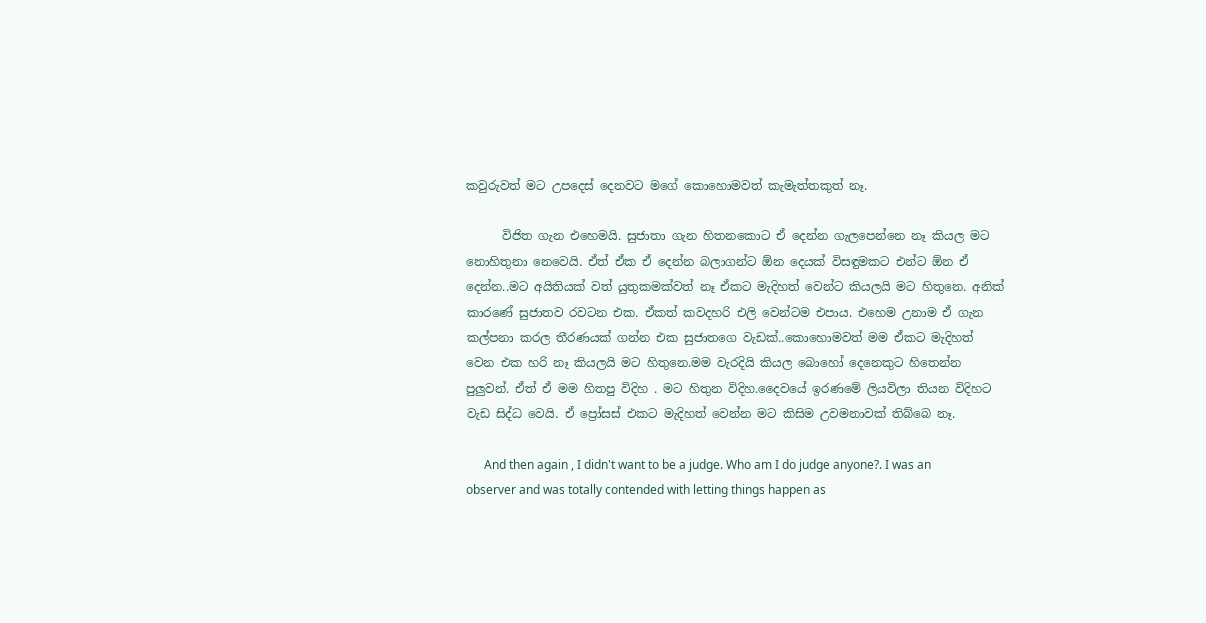කවුරුවත් මට උපදෙස් දෙනවට මගේ කොහොමවත් කැමැත්තකුත් නෑ.

      විජිත ගැන එහෙමයි. සුජාතා ගැන හිතනකොට ඒ දෙන්න ගැලපෙන්නෙ නෑ කියල මට නොහිතුනා නෙවෙයි. ඒත් ඒක ඒ දෙන්න බලාගන්ට ඕන දෙයක් විසඳුමකට එන්ට ඕන ඒ දෙන්න..මට අයිතියක් වත් යුතුකමක්වත් නෑ ඒකට මැදිහත් වෙන්ට කියලයි මට හිතුනෙ. අනික් කාරණේ සුජාතව රවටන එක. ඒකත් කවදහරි එලි වෙන්ටම එපාය. එහෙම උනාම ඒ ගැන කල්පනා කරල තීරණයක් ගන්න එක සුජාතගෙ වැඩක්..කොහොමවත් මම ඒකට මැදිහත් වෙන එක හරි නෑ කියලයි මට හිතුනෙ.මම වැරදියි කියල බොහෝ දෙනෙකුට හිතෙන්න පුලුවන්. ඒත් ඒ මම හිතපු විදිහ . මට හිතුන විදිහ.දෛවයේ ඉරණමේ ලියවිලා තියන විදිහට වැඩ සිද්ධ වෙයි. ඒ ප්‍රෝසස් එකට මැදිහත් වෙන්න මට කිසිම උවමනාවක් තිබ්බෙ නෑ.

      And then again , I didn't want to be a judge. Who am I do judge anyone?. I was an observer and was totally contended with letting things happen as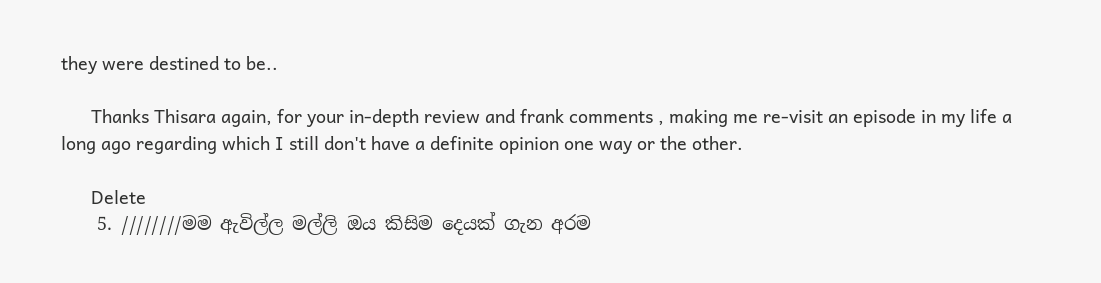they were destined to be..

      Thanks Thisara again, for your in-depth review and frank comments , making me re-visit an episode in my life a long ago regarding which I still don't have a definite opinion one way or the other.

      Delete
    5. ////////මම ඇවිල්ල මල්ලි ඔය කිසිම දෙයක් ගැන අරම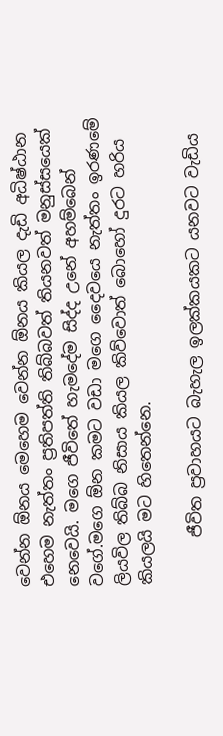වෙන්න ඕනය මෙහෙම වෙන්න ඕනය කියල දැඩි අධිෂ්ඨාන එහෙම නැත්තං ප්‍රතිපත්ති තිබ්බවත් තියනවත් මනුස්සයෙක් නෙවෙයි. මගෙ ජීවිතේ හැමදේම සිද්ද උනේ අහම්බෙන් වගේ.මගෙ ඕන කමට වඩා මගෙ දෛවයෙ නැත්තං ඉරණමේ ලියවිල තිබ්බ නිසාය කියල කිව්වොත් බොහෝ දුරට හරිය කියලයි මට හිතෙන්නෙ.

      ජීවිත ප්‍රවාහයට බැහැල ඉලක්කයකට යනවට වැඩිය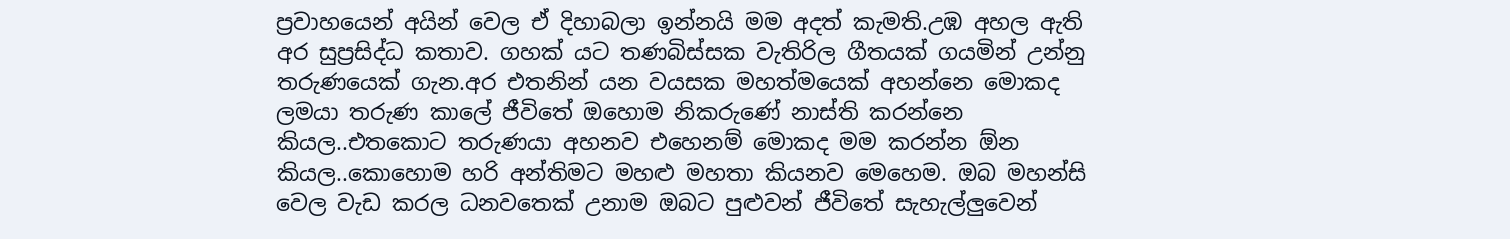ප්‍රවාහයෙන් අයින් වෙල ඒ දිහාබලා ඉන්නයි මම අදත් කැමති.උඹ අහල ඇති අර සුප්‍රසිද්ධ කතාව. ගහක් යට තණබිස්සක වැතිරිල ගීතයක් ගයමින් උන්නු තරුණයෙක් ගැන.අර එතනින් යන වයසක මහත්මයෙක් අහන්නෙ මොකද ලමයා තරුණ කාලේ ජීවිතේ ඔහොම නිකරුණේ නාස්ති කරන්නෙ කියල..එතකොට තරුණයා අහනව එහෙනම් මොකද මම කරන්න ඕන කියල..කොහොම හරි අන්තිමට මහළු මහතා කියනව මෙහෙම. ඔබ මහන්සි වෙල වැඩ කරල ධනවතෙක් උනාම ඔබට පුළුවන් ජීවිතේ සැහැල්ලුවෙන්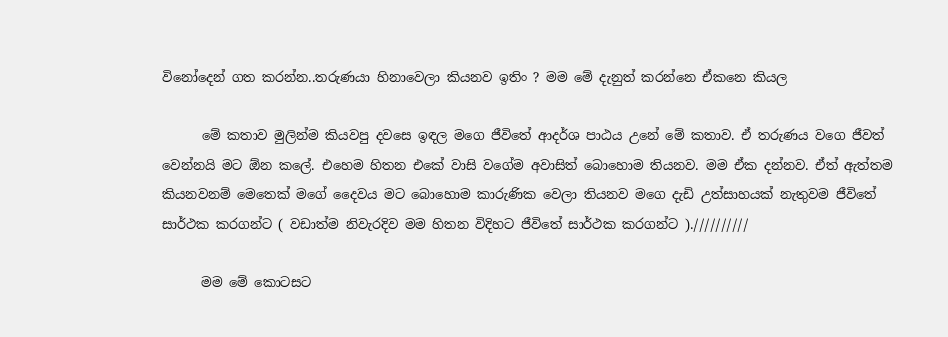විනෝදෙන් ගත කරන්න..තරුණයා හිනාවෙලා කියනව ඉතිං ? මම මේ දැනුත් කරන්නෙ ඒකනෙ කියල

      මේ කතාව මුලින්ම කියවපු දවසෙ ඉඳල මගෙ ජීවිතේ ආදර්ශ පාඨය උනේ මේ කතාව. ඒ තරුණය වගෙ ජීවත් වෙන්නයි මට ඕන කලේ. එහෙම හිතන එකේ වාසි වගේම අවාසිත් බොහොම තියනව. මම ඒක දන්නව. ඒත් ඇත්තම කියනවනම් මෙතෙක් මගේ දෛවය මට බොහොම කාරුණික වෙලා තියනව මගෙ දැඩි උත්සාහයක් නැතුවම ජීවිතේ සාර්ථක කරගන්ට ( වඩාත්ම නිවැරදිව මම හිතන විදිහට ජීවිතේ සාර්ථක කරගන්ට ).//////////

      මම මේ කොටසට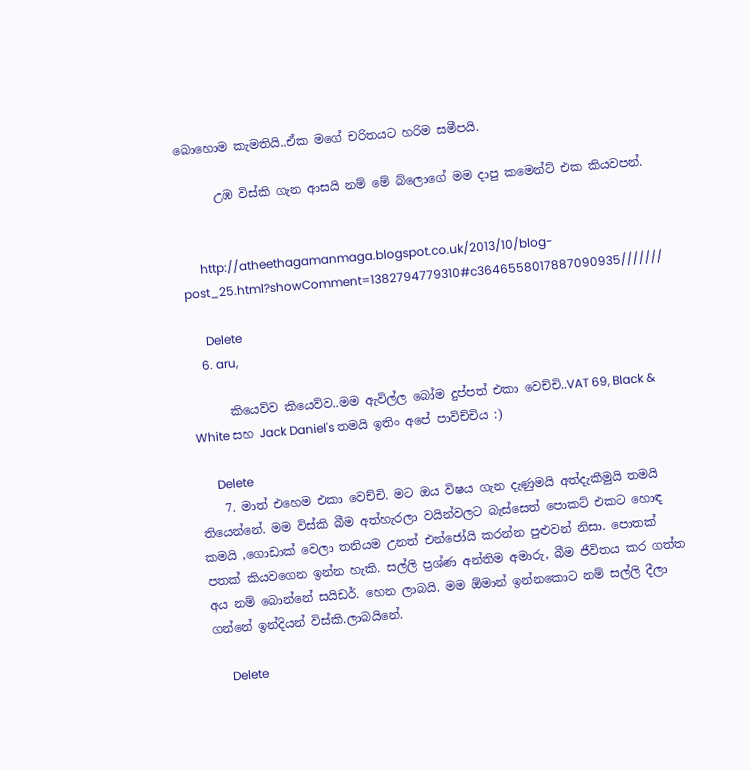බොහොම කැමතියි..ඒක මගේ චරිතයට හරිම සමීපයි.

      උඹ විස්කි ගැන ආසයි නම් මේ බ්ලොගේ මම දාපු කමෙන්ට් එක කියවපන්.


      http://atheethagamanmaga.blogspot.co.uk/2013/10/blog-post_25.html?showComment=1382794779310#c3646558017887090935///////

      Delete
    6. aru,

      කියෙව්ව කියෙව්ව..මම ඇවිල්ල බෝම දුප්පත් එකා වෙච්චි..VAT 69, Black & White සහ Jack Daniel's තමයි ඉතිං අපේ පාවිච්චිය :)

      Delete
    7. මාත් එහෙම එකා වෙච්චි. මට ඔය විෂය ගැන දැණුමයි අත්දැකීමුයි තමයි තියෙන්නේ. මම විස්කි බීම අත්හැරලා වයින්වලට බැස්සෙත් පොකට් එකට හොඳ කමයි ,ගොඩාක් වෙලා තනියම උනත් එන්ජෝයි කරන්න පුළුවන් නිසා. පොතක් පතක් කියවගෙන ඉන්න හැකි. සල්ලි ප්‍රශ්ණ අන්තිම අමාරු, බීම ජීවිතය කර ගත්ත අය නම් බොන්නේ සයිඩර්. හෙන ලාබයි. මම ඕමාන් ඉන්නකොට නම් සල්ලි දීලා ගන්නේ ඉන්දියන් විස්කි.ලාබයිනේ.

      Delete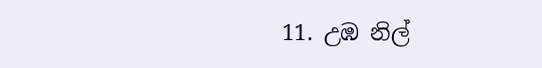11. උඹ නිල්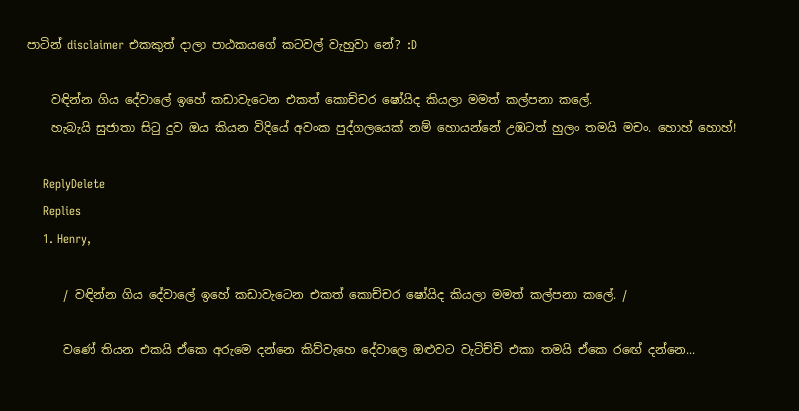පාටින් disclaimer එකකුත් දාලා පාඨකයගේ කටවල් වැහුවා නේ? :D

    වඳින්න ගිය දේවාලේ ඉහේ කඩාවැටෙන එකත් කොච්චර ෂෝයිද කියලා මමත් කල්පනා කලේ.
    හැබැයි සුජාතා සි‍ටු දුව ඔය කියන විදියේ අවංක පුද්ගලයෙක් නම් හොයන්නේ උඹටත් හුලං තමයි මචං. හොහ් හොහ්!

    ReplyDelete
    Replies
    1. Henry,

      / වඳින්න ගිය දේවාලේ ඉහේ කඩාවැටෙන එකත් කොච්චර ෂෝයිද කියලා මමත් කල්පනා කලේ. /

      වණේ තියන එකයි ඒකෙ අරුමෙ දන්නෙ කිව්වැහෙ දේවාලෙ ඔළුවට වැටිච්චි එකා තමයි ඒකෙ රඟේ දන්නෙ...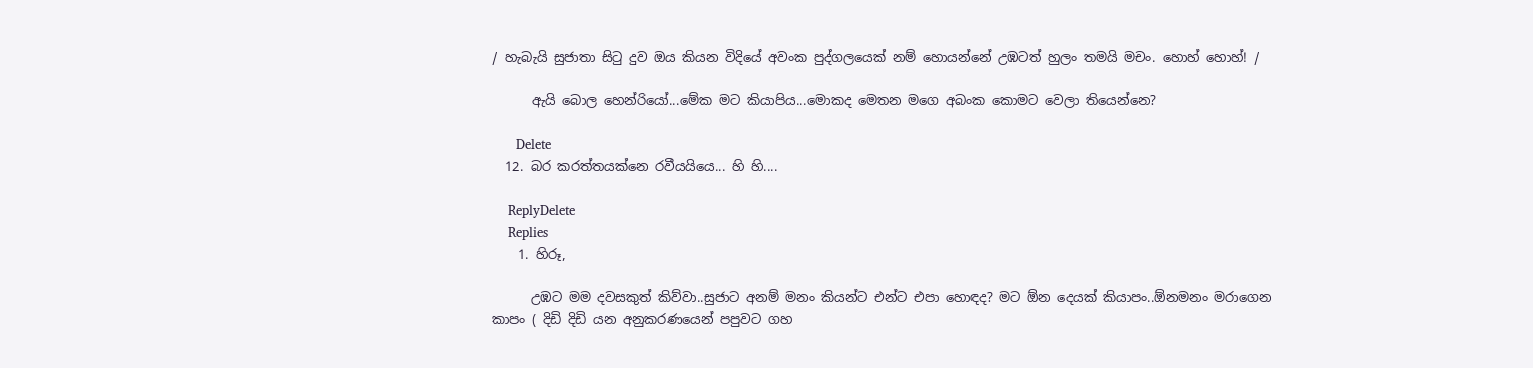/ හැබැයි සුජාතා සි‍ටු දුව ඔය කියන විදියේ අවංක පුද්ගලයෙක් නම් හොයන්නේ උඹටත් හුලං තමයි මචං. හොහ් හොහ්! /

      ඇයි බොල හෙන්රියෝ...මේක මට කියාපිය...මොකද මෙතන මගෙ අබංක කොමට වෙලා තියෙන්නෙ?

      Delete
  12. බර කරත්තයක්නෙ රවීයයියෙ... හි හි....

    ReplyDelete
    Replies
    1. හිරූ,

      උඹට මම දවසකුත් කිව්වා..සුජාට අනම් මනං කියන්ට එන්ට එපා හොඳද? මට ඕන දෙයක් කියාපං..ඕනමනං මරාගෙන කාපං ( දිඩි දිඩි යන අනුකරණයෙන් පපුවට ගහ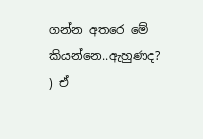ගන්න අතරෙ මේ කියන්නෙ..ඇහුණද? ) ඒ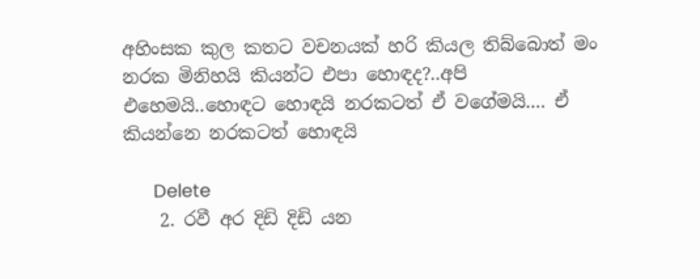අහිංසක කුල කතට වචනයක් හරි කියල තිබ්බොත් මං නරක මිනිහයි කියන්ට එපා හොඳද?..අපි එහෙමයි..හොඳට හොඳයි නරකටත් ඒ වගේමයි.... ඒ කියන්නෙ නරකටත් හොඳයි

      Delete
    2. රවී අර දිඩි දිඩි යන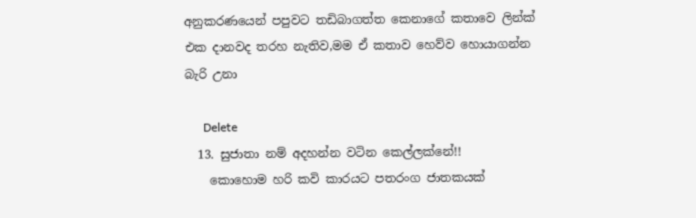අනුකරණයෙන් පපුවට තඩිබාගත්ත කෙනාගේ කතාවෙ ලින්ක් එක දානවද තරහ නැතිව,මම ඒ කතාව හෙව්ව හොයාගන්න බැරි උනා

      Delete
  13. සුජාතා නම් අදහන්න වටින කෙල්ලක්නේ!!
    කොහොම හරි කවි කාරයට පතරංග ජාතකයක්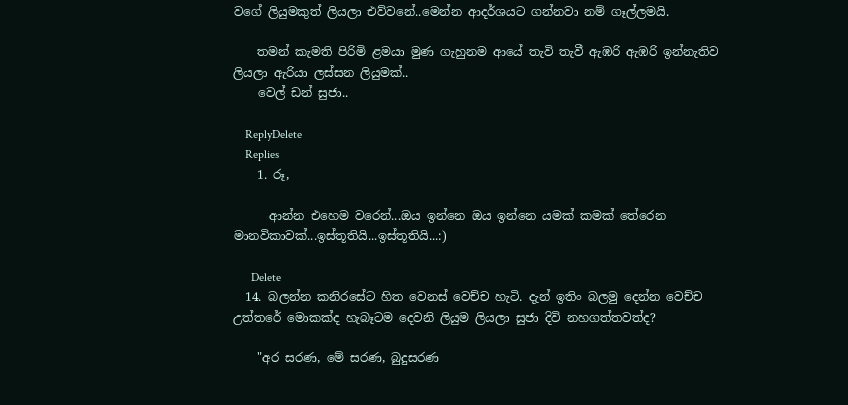වගේ ලියුමකුත් ලියලා එව්වනේ..මෙන්න ආදර්ශයට ගන්නවා නම් ගෑල්ලමයි.

    තමන් කැමති පිරිමි ළමයා මුණ ගැහුනම ආයේ තැවි තැවී ඇඹරි ඇඹරි ඉන්නැතිව ලියලා ඇරියා ලස්සන ලියුමක්..
    වෙල් ඩන් සුජා..

    ReplyDelete
    Replies
    1. රූ,

      ආන්න එහෙම වරෙන්...ඔය ඉන්නෙ ඔය ඉන්නෙ යමක් කමක් තේරෙන මානවිකාවක්...ඉස්තූතියි...ඉස්තූතියි...:)

      Delete
  14. බලන්න කනිරසේට හිත වෙනස් වෙච්ච හැටි. දැන් ඉතිං බලමු දෙන්න වෙච්ච උත්තරේ මොකක්ද හැබෑටම දෙවනි ලියුම ලියලා සුජා දිවි නහගත්තවත්ද?

    "අර සරණ, මේ සරණ, බුදුසරණ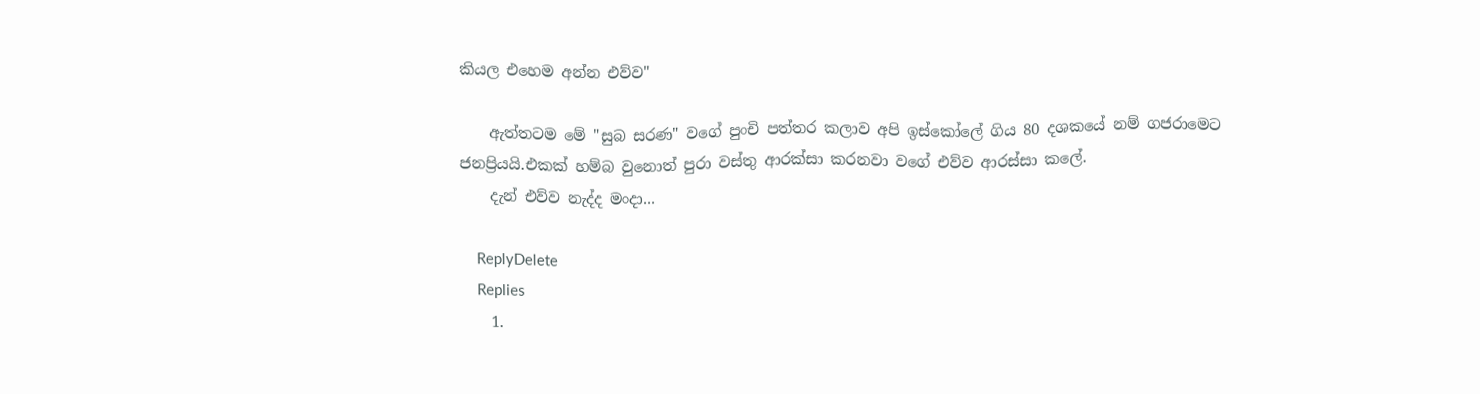කියල එහෙම අන්න එව්ව"

    ඇත්තටම මේ "සුබ සරණ" වගේ පුංචි පත්තර කලාව අපි ඉස්කෝලේ ගිය 80 දශකයේ නම් ගජරාමෙට ජනප්‍රියයි.එකක් හම්බ වුනොත් පුරා වස්තු ආරක්සා කරනවා වගේ එව්ව ආරස්සා කලේ.
    දැන් එව්ව නැද්ද මංදා...

    ReplyDelete
    Replies
    1.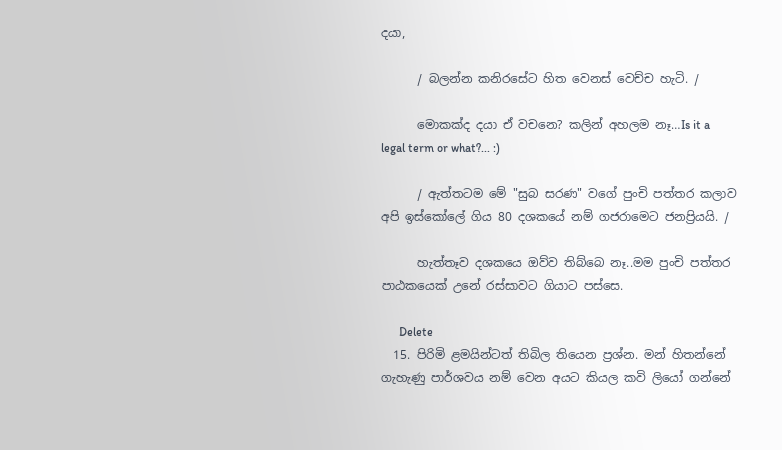දයා,

      / බලන්න කනිරසේට හිත වෙනස් වෙච්ච හැටි. /

      මොකක්ද දයා ඒ වචනෙ? කලින් අහලම නෑ…Is it a legal term or what?... :)

      / ඇත්තටම මේ "සුබ සරණ" වගේ පුංචි පත්තර කලාව අපි ඉස්කෝලේ ගිය 80 දශකයේ නම් ගජරාමෙට ජනප්‍රියයි. /

      හැත්තෑව දශකයෙ ඔව්ව තිබ්බෙ නෑ..මම පුංචි පත්තර පාඨකයෙක් උනේ රස්සාවට ගියාට පස්සෙ.

      Delete
  15. පිරිමි ළමයින්ටත් තිබිල තියෙන ප්‍රශ්න. මන් හිතන්නේ ගැහැණු පාර්ශවය නම් වෙන අයට කියල කවි ලියෝ ගන්නේ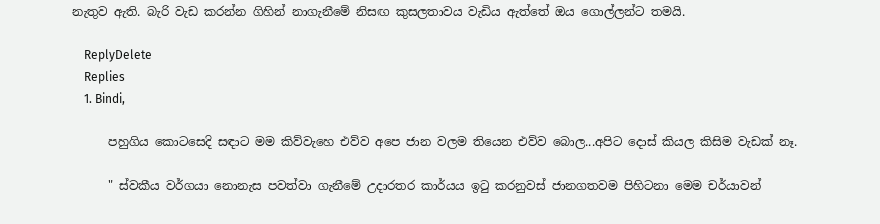නැතුව ඇති. බැරි වැඩ කරන්න ගිහින් නාගැනීමේ නිසඟ කුසලතාවය වැඩිය ඇත්තේ ඔය ගොල්ලන්ට තමයි.

    ReplyDelete
    Replies
    1. Bindi,

      පහුගිය කොටසෙදි සඳාට මම කිව්වැහෙ එව්ව අපෙ ජාන වලම තියෙන එව්ව බොල...අපිට දොස් කියල කිසිම වැඩක් නෑ.

      " ස්වකීය වර්ගයා නොනැස පවත්වා ගැනීමේ උදාරතර කාර්යය ඉටු කරනුවස් ජානගතවම පිහිටනා මෙම චර්යාවන්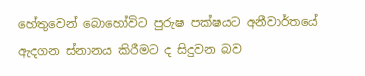හේතුවෙන් බොහෝවිට පුරුෂ පක්ෂයට අනීවාර්තයේ ඇදගන ස්නානය කිරීමට ද සිදුවන බව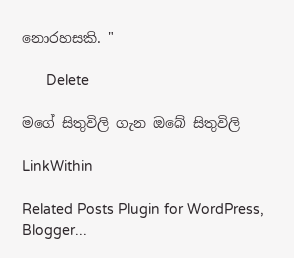නොරහසකි. "

      Delete

මගේ සිතුවිලි ගැන ඔබේ සිතුවිලි

LinkWithin

Related Posts Plugin for WordPress, Blogger...